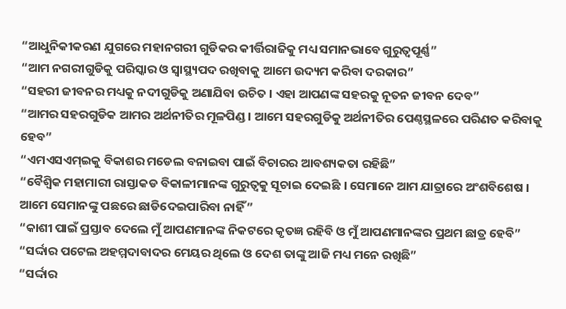“ଆଧୁନିକୀକରଣ ଯୁଗରେ ମହାନଗରୀ ଗୁଡିକର କୀର୍ତ୍ତିରାଜିକୁ ମଧ୍ୟ ସମାନଭାବେ ଗୁରୁତ୍ୱପୂର୍ଣ୍ଣ”
“ଆମ ନଗରୀଗୁଡିକୁ ପରିସ୍କାର ଓ ସ୍ୱାସ୍ଥ୍ୟପଦ ରଖିବାକୁ ଆମେ ଉଦ୍ୟମ କରିବା ଦରକାର”
“ସହରୀ ଜୀବନର ମଧ୍ୟକୁ ନଦୀଗୁଡିକୁ ଅଣାଯିବା ଉଚିତ । ଏହା ଆପଣଙ୍କ ସହରକୁ ନୂତନ ଜୀବନ ଦେବ”
“ଆମର ସହରଗୁଡିକ ଆମର ଅର୍ଥନୀତିର ମୂଳପିଣ୍ଡ । ଆମେ ସହରଗୁଡିକୁ ଅର୍ଥନୀତିର ପେଣ୍ଠସ୍ଥଳରେ ପରିଣତ କରିବାକୁ ହେବ”
“ଏମଏସଏମ୍‌ଇକୁ ବିକାଶର ମଡେଲ ବନାଇବା ପାଇଁ ବିଚାରର ଆବଶ୍ୟକତା ରହିଛି”
“ବୈଶ୍ୱିକ ମହାମାରୀ ରାସ୍ତାକଡ ବିକାଳୀମାନଙ୍କ ଗୁରୁତ୍ୱକୁ ସୂଚାଇ ଦେଇଛି । ସେମାନେ ଆମ ଯାତ୍ରାରେ ଅଂଶବିଶେଷ । ଆମେ ସେମାନଙ୍କୁ ପଛରେ ଛାଡିଦେଇପାରିବା ନାହିଁ”
“କାଶୀ ପାଇଁ ପ୍ରସ୍ତାବ ଦେଲେ ମୁଁ ଆପଣମାନଙ୍କ ନିକଟରେ କୃତଜ୍ଞ ରହିବି ଓ ମୁଁ ଆପଣମାନଙ୍କର ପ୍ରଥମ ଛାତ୍ର ହେବି”
“ସର୍ଦ୍ଦାର ପଟେଲ ଅହମ୍ମଦାବାଦର ମେୟର ଥିଲେ ଓ ଦେଶ ତାଙ୍କୁ ଆଜି ମଧ୍ୟ ମନେ ରଖିଛି”
“ସର୍ଦ୍ଦାର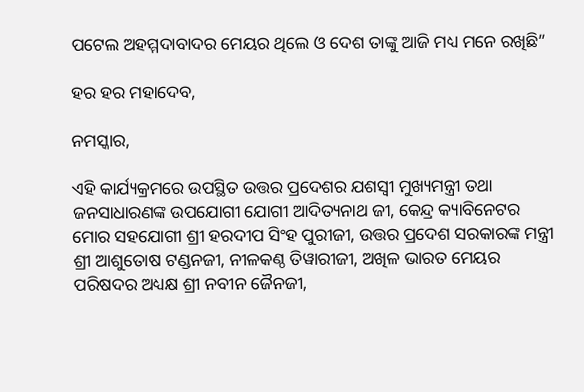ପଟେଲ ଅହମ୍ମଦାବାଦର ମେୟର ଥିଲେ ଓ ଦେଶ ତାଙ୍କୁ ଆଜି ମଧ୍ୟ ମନେ ରଖିଛି”

ହର ହର ମହାଦେବ,

ନମସ୍କାର,

ଏହି କାର୍ଯ୍ୟକ୍ରମରେ ଉପସ୍ଥିତ ଉତ୍ତର ପ୍ରଦେଶର ଯଶସ୍ୱୀ ମୁଖ୍ୟମନ୍ତ୍ରୀ ତଥା ଜନସାଧାରଣଙ୍କ ଉପଯୋଗୀ ଯୋଗୀ ଆଦିତ୍ୟନାଥ ଜୀ, କେନ୍ଦ୍ର କ୍ୟାବିନେଟର ମୋର ସହଯୋଗୀ ଶ୍ରୀ ହରଦୀପ ସିଂହ ପୁରୀଜୀ, ଉତ୍ତର ପ୍ରଦେଶ ସରକାରଙ୍କ ମନ୍ତ୍ରୀ ଶ୍ରୀ ଆଶୁତୋଷ ଟଣ୍ଡନଜୀ, ନୀଳକଣ୍ଠ ତିୱାରୀଜୀ, ଅଖିଳ ଭାରତ ମେୟର ପରିଷଦର ଅଧ୍ୟକ୍ଷ ଶ୍ରୀ ନବୀନ ଜୈନଜୀ,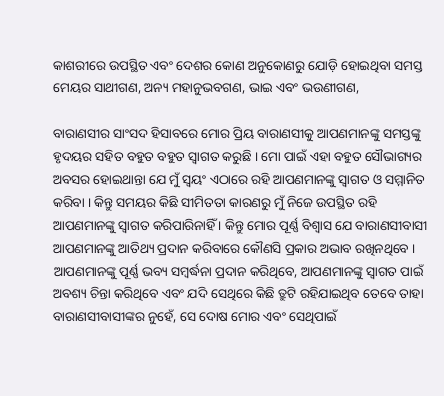କାଶରୀରେ ଉପସ୍ଥିତ ଏବଂ ଦେଶର କୋଣ ଅନୁକୋଣରୁ ଯୋଡ଼ି ହୋଇଥିବା ସମସ୍ତ ମେୟର ସାଥୀଗଣ, ଅନ୍ୟ ମହାନୁଭବଗଣ, ଭାଇ ଏବଂ ଭଉଣୀଗଣ,

ବାରାଣସୀର ସାଂସଦ ହିସାବରେ ମୋର ପ୍ରିୟ ବାରାଣସୀକୁ ଆପଣମାନଙ୍କୁ ସମସ୍ତଙ୍କୁ ହୃଦୟର ସହିତ ବହୁତ ବହୁତ ସ୍ୱାଗତ କରୁଛି । ମୋ ପାଇଁ ଏହା ବହୁତ ସୌଭାଗ୍ୟର ଅବସର ହୋଇଥାନ୍ତା ଯେ ମୁଁ ସ୍ୱୟଂ ଏଠାରେ ରହି ଆପଣମାନଙ୍କୁ ସ୍ୱାଗତ ଓ ସମ୍ମାନିତ କରିବା । କିନ୍ତୁ ସମୟର କିଛି ସୀମିତତା କାରଣରୁ ମୁଁ ନିଜେ ଉପସ୍ଥିତ ରହି ଆପଣମାନଙ୍କୁ ସ୍ୱାଗତ କରିପାରିନାହିଁ । କିନ୍ତୁ ମୋର ପୂର୍ଣ୍ଣ ବିଶ୍ୱାସ ଯେ ବାରାଣସୀବାସୀ ଆପଣମାନଙ୍କୁ ଆତିଥ୍ୟ ପ୍ରଦାନ କରିବାରେ କୌଣସି ପ୍ରକାର ଅଭାବ ରଖିନଥିବେ । ଆପଣମାନଙ୍କୁ ପୂର୍ଣ୍ଣ ଭବ୍ୟ ସମ୍ବର୍ଦ୍ଧନା ପ୍ରଦାନ କରିଥିବେ, ଆପଣମାନଙ୍କୁ ସ୍ୱାଗତ ପାଇଁ ଅବଶ୍ୟ ଚିନ୍ତା କରିଥିବେ ଏବଂ ଯଦି ସେଥିରେ କିଛି ତ୍ରୁଟି ରହିଯାଇଥିବ ତେବେ ତାହା ବାରାଣସୀବାସୀଙ୍କର ନୁହେଁ, ସେ ଦୋଷ ମୋର ଏବଂ ସେଥିପାଇଁ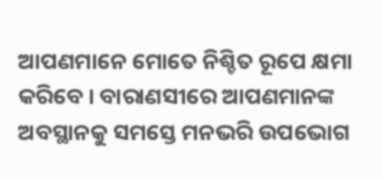ଆପଣମାନେ ମୋତେ ନିଶ୍ଚିତ ରୂପେ କ୍ଷମା କରିବେ । ବାରାଣସୀରେ ଆପଣମାନଙ୍କ ଅବସ୍ଥାନକୁ ସମସ୍ତେ ମନଭରି ଉପଭୋଗ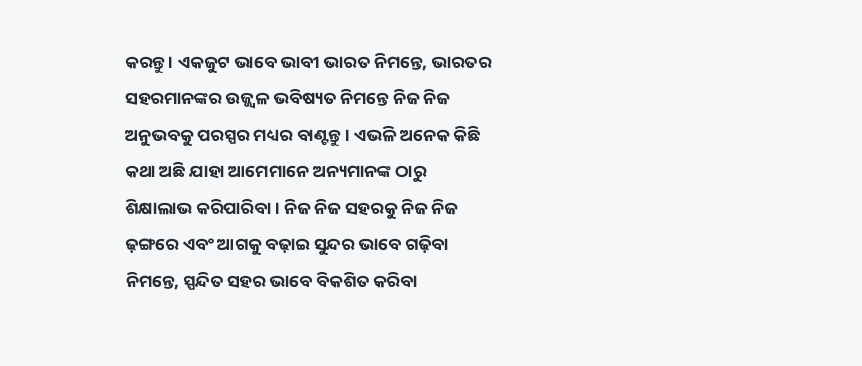କରନ୍ତୁ । ଏକଜୁଟ ଭାବେ ଭାବୀ ଭାରତ ନିମନ୍ତେ, ଭାରତର ସହରମାନଙ୍କର ଉଜ୍ଜ୍ୱଳ ଭବିଷ୍ୟତ ନିମନ୍ତେ ନିଜ ନିଜ ଅନୁଭବକୁ ପରସ୍ପର ମଧ୍ୟର ବାଣ୍ଟନ୍ତୁ । ଏଭଳି ଅନେକ କିଛି କଥା ଅଛି ଯାହା ଆମେମାନେ ଅନ୍ୟମାନଙ୍କ ଠାରୁ ଶିକ୍ଷାଲାଭ କରିପାରିବା । ନିଜ ନିଜ ସହରକୁ ନିଜ ନିଜ ଢ଼ଙ୍ଗରେ ଏବଂ ଆଗକୁ ବଢ଼ାଇ ସୁନ୍ଦର ଭାବେ ଗଢ଼ିବା ନିମନ୍ତେ, ସ୍ପନ୍ଦିତ ସହର ଭାବେ ବିକଶିତ କରିବା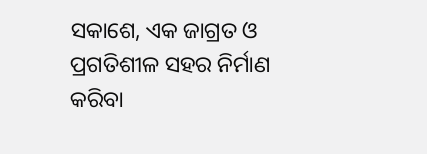ସକାଶେ, ଏକ ଜାଗ୍ରତ ଓ ପ୍ରଗତିଶୀଳ ସହର ନିର୍ମାଣ କରିବା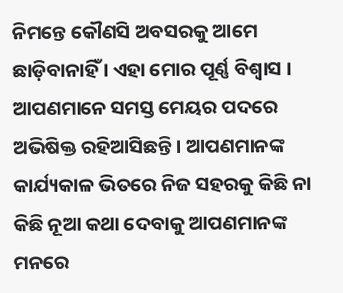ନିମନ୍ତେ କୌଣସି ଅବସରକୁ ଆମେ ଛାଡ଼ିବାନାହିଁ । ଏହା ମୋର ପୂର୍ଣ୍ଣ ବିଶ୍ୱାସ । ଆପଣମାନେ ସମସ୍ତ ମେୟର ପଦରେ ଅଭିଷିକ୍ତ ରହିଆସିଛନ୍ତି । ଆପଣମାନଙ୍କ କାର୍ଯ୍ୟକାଳ ଭିତରେ ନିଜ ସହରକୁ କିଛି ନା କିଛି ନୂଆ କଥା ଦେବାକୁ ଆପଣମାନଙ୍କ ମନରେ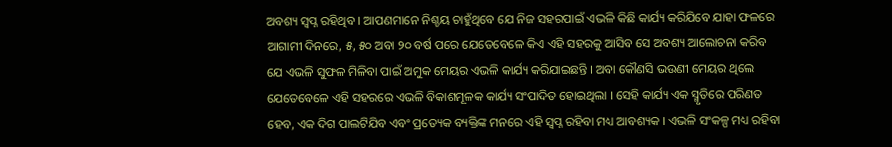ଅବଶ୍ୟ ସ୍ୱପ୍ନ ରହିଥିବ । ଆପଣମାନେ ନିଶ୍ଚୟ ଚାହୁଁଥିବେ ଯେ ନିଜ ସହରପାଇଁ ଏଭଳି କିଛି କାର୍ଯ୍ୟ କରିଯିବେ ଯାହା ଫଳରେ ଆଗାମୀ ଦିନରେ, ୫, ୫୦ ଅବା ୨୦ ବର୍ଷ ପରେ ଯେତେବେଳେ କିଏ ଏହି ସହରକୁ ଆସିବ ସେ ଅବଶ୍ୟ ଆଲୋଚନା କରିବ ଯେ ଏଭଳି ସୁଫଳ ମିଳିବା ପାଇଁ ଅମୁକ ମେୟର ଏଭଳି କାର୍ଯ୍ୟ କରିଯାଇଛନ୍ତି । ଅବା କୌଣସି ଭଉଣୀ ମେୟର ଥିଲେ ଯେତେବେଳେ ଏହି ସହରରେ ଏଭଳି ବିକାଶମୂଳକ କାର୍ଯ୍ୟ ସଂପାଦିତ ହୋଇଥିଲା । ସେହି କାର୍ଯ୍ୟ ଏକ ସ୍ମୃତିରେ ପରିଣତ ହେବ, ଏକ ଦିଗ ପାଲଟିଯିବ ଏବଂ ପ୍ରତ୍ୟେକ ବ୍ୟକ୍ତିଙ୍କ ମନରେ ଏହି ସ୍ୱପ୍ନ ରହିବା ମଧ୍ୟ ଆବଶ୍ୟକ । ଏଭଳି ସଂକଳ୍ପ ମଧ୍ୟ ରହିବା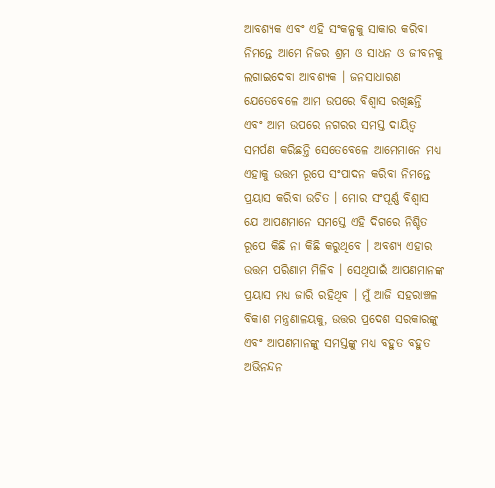ଆବଶ୍ୟକ ଏବଂ ଏହି ସଂକଳ୍ପକୁ ସାକାର କରିବା ନିମନ୍ତେ ଆମେ ନିଜର ଶ୍ରମ ଓ ସାଧନ ଓ ଜୀବନକୁ ଲଗାଇଦେବା ଆବଶ୍ୟକ । ଜନସାଧାରଣ ଯେତେବେଳେ ଆମ ଉପରେ ବିଶ୍ୱାସ ରଖିଛନ୍ତି ଏବଂ ଆମ ଉପରେ ନଗରର ସମସ୍ତ ଦାୟିତ୍ୱ ସମର୍ପଣ କରିଛନ୍ତି ସେତେବେଳେ ଆମେମାନେ ମଧ୍ୟ ଏହାକୁ ଉତ୍ତମ ରୂପେ ସଂପାଦନ କରିବା ନିମନ୍ତେ ପ୍ରୟାସ କରିବା ଉଚିତ । ମୋର ସଂପୂର୍ଣ୍ଣ ବିଶ୍ୱାସ ଯେ ଆପଣମାନେ ସମସ୍ତେ ଏହି ଦିଗରେ ନିଶ୍ଚିତ ରୂପେ କିଛି ନା କିଛି କରୁଥିବେ । ଅବଶ୍ୟ ଏହାର ଉତ୍ତମ ପରିଣାମ ମିଳିବ । ସେଥିପାଇଁ ଆପଣମାନଙ୍କ ପ୍ରୟାସ ମଧ୍ୟ ଜାରି ରହିଥିବ । ମୁଁ ଆଜି ସହରାଞ୍ଚଳ ବିକାଶ ମନ୍ତ୍ରଣାଳୟକୁ, ଉତ୍ତର ପ୍ରଦେଶ ସରକାରଙ୍କୁ ଏବଂ ଆପଣମାନଙ୍କୁ ସମସ୍ତଙ୍କୁ ମଧ୍ୟ ବହୁତ ବହୁତ ଅଭିନନ୍ଦନ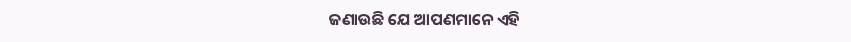ଜଣାଉଛି ଯେ ଆପଣମାନେ ଏହି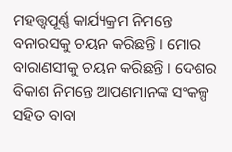ମହତ୍ତ୍ୱପୂର୍ଣ୍ଣ କାର୍ଯ୍ୟକ୍ରମ ନିମନ୍ତେ ବନାରସକୁ ଚୟନ କରିଛନ୍ତି । ମୋର ବାରାଣସୀକୁ ଚୟନ କରିଛନ୍ତି । ଦେଶର ବିକାଶ ନିମନ୍ତେ ଆପଣମାନଙ୍କ ସଂକଳ୍ପ ସହିତ ବାବା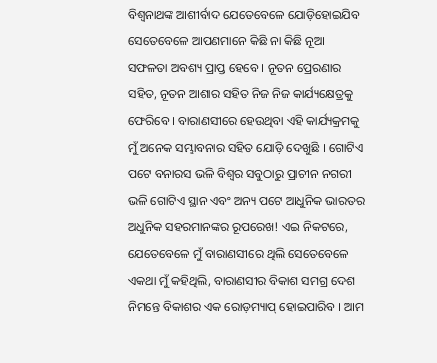ବିଶ୍ୱନାଥଙ୍କ ଆଶୀର୍ବାଦ ଯେତେବେଳେ ଯୋଡ଼ିହୋଇଯିବ ସେତେବେଳେ ଆପଣମାନେ କିଛି ନା କିଛି ନୂଆ ସଫଳତା ଅବଶ୍ୟ ପ୍ରାପ୍ତ ହେବେ । ନୂତନ ପ୍ରେରଣାର ସହିତ, ନୂତନ ଆଶାର ସହିତ ନିଜ ନିଜ କାର୍ଯ୍ୟକ୍ଷେତ୍ରକୁ ଫେରିବେ । ବାରାଣସୀରେ ହେଉଥିବା ଏହି କାର୍ଯ୍ୟକ୍ରମକୁ ମୁଁ ଅନେକ ସମ୍ଭାବନାର ସହିତ ଯୋଡ଼ି ଦେଖୁଛି । ଗୋଟିଏ ପଟେ ବନାରସ ଭଳି ବିଶ୍ୱର ସବୁଠାରୁ ପ୍ରାଚୀନ ନଗରୀ ଭଳି ଗୋଟିଏ ସ୍ଥାନ ଏବଂ ଅନ୍ୟ ପଟେ ଆଧୁନିକ ଭାରତର ଅଧୁନିକ ସହରମାନଙ୍କର ରୂପରେଖ! ଏଇ ନିକଟରେ, ଯେତେବେଳେ ମୁଁ ବାରାଣସୀରେ ଥିଲି ସେତେବେଳେ ଏକଥା ମୁଁ କହିଥିଲି, ବାରାଣସୀର ବିକାଶ ସମଗ୍ର ଦେଶ ନିମନ୍ତେ ବିକାଶର ଏକ ରୋଡ଼ମ୍ୟାପ୍‌ ହୋଇପାରିବ । ଆମ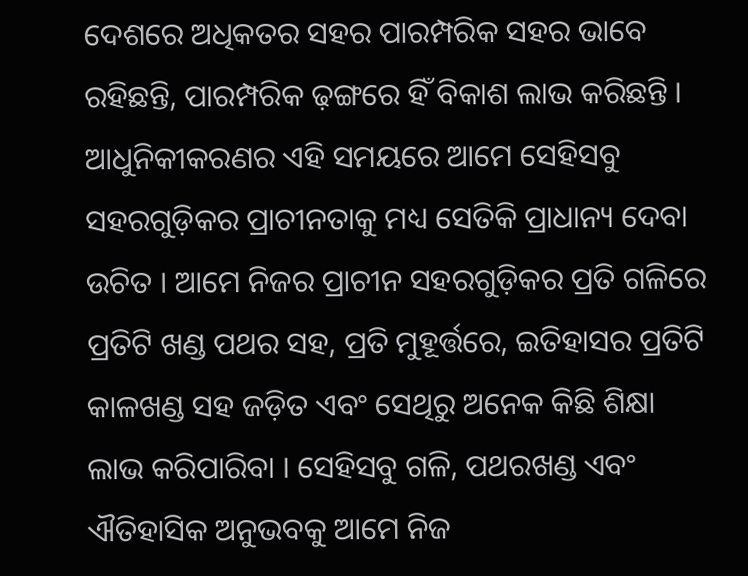ଦେଶରେ ଅଧିକତର ସହର ପାରମ୍ପରିକ ସହର ଭାବେ ରହିଛନ୍ତି, ପାରମ୍ପରିକ ଢ଼ଙ୍ଗରେ ହିଁ ବିକାଶ ଲାଭ କରିଛନ୍ତି । ଆଧୁନିକୀକରଣର ଏହି ସମୟରେ ଆମେ ସେହିସବୁ ସହରଗୁଡ଼ିକର ପ୍ରାଚୀନତାକୁ ମଧ୍ୟ ସେତିକି ପ୍ରାଧାନ୍ୟ ଦେବା ଉଚିତ । ଆମେ ନିଜର ପ୍ରାଚୀନ ସହରଗୁଡ଼ିକର ପ୍ରତି ଗଳିରେ ପ୍ରତିଟି ଖଣ୍ଡ ପଥର ସହ, ପ୍ରତି ମୁହୂର୍ତ୍ତରେ, ଇତିହାସର ପ୍ରତିଟି କାଳଖଣ୍ଡ ସହ ଜଡ଼ିତ ଏବଂ ସେଥିରୁ ଅନେକ କିଛି ଶିକ୍ଷା ଲାଭ କରିପାରିବା । ସେହିସବୁ ଗଳି, ପଥରଖଣ୍ଡ ଏବଂ ଐତିହାସିକ ଅନୁଭବକୁ ଆମେ ନିଜ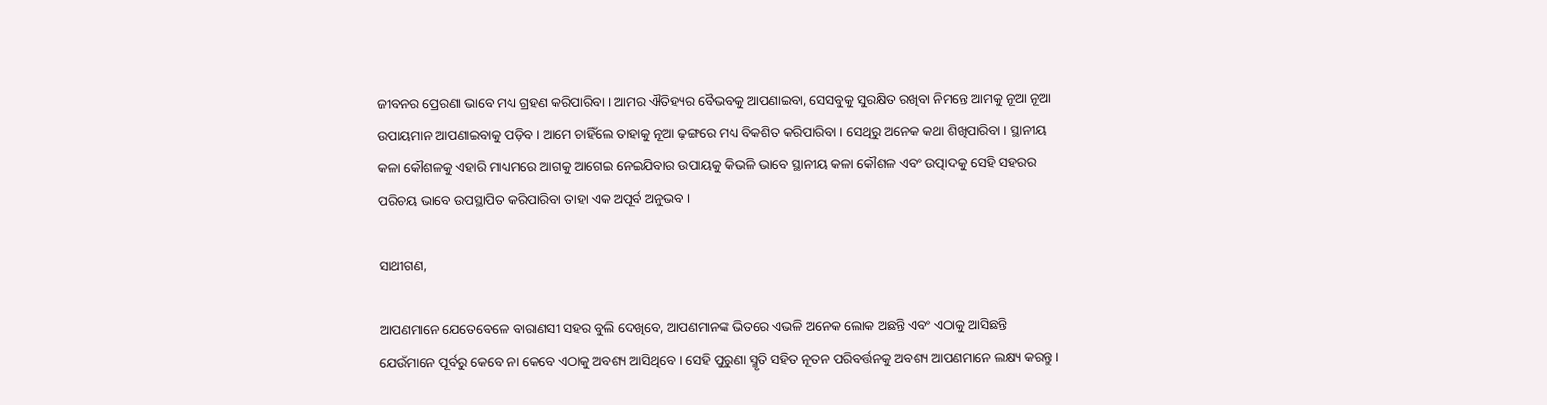ଜୀବନର ପ୍ରେରଣା ଭାବେ ମଧ୍ୟ ଗ୍ରହଣ କରିପାରିବା । ଆମର ଐତିହ୍ୟର ବୈଭବକୁ ଆପଣାଇବା, ସେସବୁକୁ ସୁରକ୍ଷିତ ରଖିବା ନିମନ୍ତେ ଆମକୁ ନୂଆ ନୂଆ ଉପାୟମାନ ଆପଣାଇବାକୁ ପଡ଼ିବ । ଆମେ ଚାହିଁଲେ ତାହାକୁ ନୂଆ ଢ଼ଙ୍ଗରେ ମଧ୍ୟ ବିକଶିତ କରିପାରିବା । ସେଥିରୁ ଅନେକ କଥା ଶିଖିପାରିବା । ସ୍ଥାନୀୟ କଳା କୌଶଳକୁ ଏହାରି ମାଧ୍ୟମରେ ଆଗକୁ ଆଗେଇ ନେଇଯିବାର ଉପାୟକୁ କିଭଳି ଭାବେ ସ୍ଥାନୀୟ କଳା କୌଶଳ ଏବଂ ଉତ୍ପାଦକୁ ସେହି ସହରର ପରିଚୟ ଭାବେ ଉପସ୍ଥାପିତ କରିପାରିବା ତାହା ଏକ ଅପୂର୍ବ ଅନୁଭବ ।

ସାଥୀଗଣ,

ଆପଣମାନେ ଯେତେବେଳେ ବାରାଣସୀ ସହର ବୁଲି ଦେଖିବେ, ଆପଣମାନଙ୍କ ଭିତରେ ଏଭଳି ଅନେକ ଲୋକ ଅଛନ୍ତି ଏବଂ ଏଠାକୁ ଆସିଛନ୍ତି ଯେଉଁମାନେ ପୂର୍ବରୁ କେବେ ନା କେବେ ଏଠାକୁ ଅବଶ୍ୟ ଆସିଥିବେ । ସେହି ପୁରୁଣା ସ୍ମୃତି ସହିତ ନୂତନ ପରିବର୍ତ୍ତନକୁ ଅବଶ୍ୟ ଆପଣମାନେ ଲକ୍ଷ୍ୟ କରନ୍ତୁ ।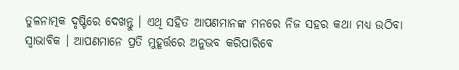ତୁଳନାତ୍ମକ ଦୃଷ୍ଟିରେ ଦେଖନ୍ତୁ । ଏଥି ସହିତ ଆପଣମାନଙ୍କ ମନରେ ନିଜ ସହର କଥା ମଧ୍ୟ ଉଠିବା ସ୍ୱାଭାବିକ । ଆପଣମାନେ ପ୍ରତି ମୁହୂର୍ତ୍ତରେ ଅନୁଭବ କରିପାରିବେ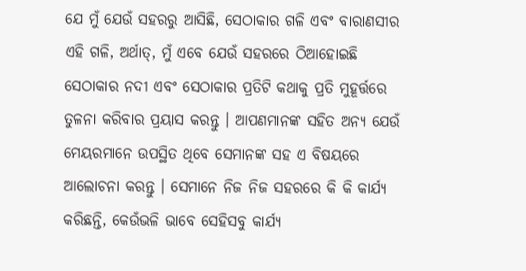ଯେ ମୁଁ ଯେଉଁ ସହରରୁ ଆସିଛି, ସେଠାକାର ଗଳି ଏବଂ ବାରାଣସୀର ଏହି ଗଳି, ଅର୍ଥାତ୍‌, ମୁଁ ଏବେ ଯେଉଁ ସହରରେ ଠିଆହୋଇଛି ସେଠାକାର ନଦୀ ଏବଂ ସେଠାକାର ପ୍ରତିଟି କଥାକୁ ପ୍ରତି ମୁହୂର୍ତ୍ତରେ ତୁଳନା କରିବାର ପ୍ରୟାସ କରନ୍ତୁ । ଆପଣମାନଙ୍କ ସହିତ ଅନ୍ୟ ଯେଉଁ ମେୟରମାନେ ଉପସ୍ଥିତ ଥିବେ ସେମାନଙ୍କ ସହ ଏ ବିଷୟରେ ଆଲୋଚନା କରନ୍ତୁ । ସେମାନେ ନିଜ ନିଜ ସହରରେ କି କି କାର୍ଯ୍ୟ କରିଛନ୍ତି, କେଉଁଭଳି ଭାବେ ସେହିସବୁ କାର୍ଯ୍ୟ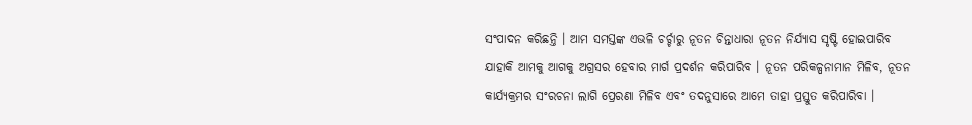ସଂପାଦନ କରିଛନ୍ତି । ଆମ ସମସ୍ତଙ୍କ ଏଭଳି ଚର୍ଚ୍ଚାରୁ ନୂତନ ଚିନ୍ତାଧାରା ନୂତନ ନିର୍ଯ୍ୟାସ ସୃଷ୍ଟି ହୋଇପାରିବ ଯାହାକି ଆମକୁ ଆଗକୁ ଅଗ୍ରସର ହେବାର ମାର୍ଗ ପ୍ରଦର୍ଶନ କରିପାରିବ । ନୂତନ ପରିକଳ୍ପନାମାନ ମିଳିବ, ନୂତନ କାର୍ଯ୍ୟକ୍ରମର ସଂରଚନା ଲାଗି ପ୍ରେରଣା ମିଳିବ ଏବଂ ତଦନୁସାରେ ଆମେ ତାହା ପ୍ରସ୍ତୁତ କରିପାରିବା ।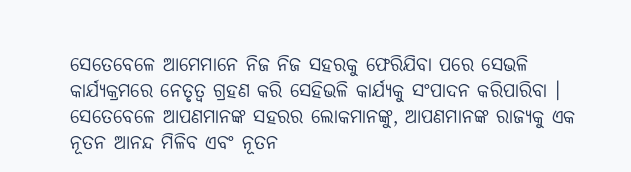ସେତେବେଳେ ଆମେମାନେ ନିଜ ନିଜ ସହରକୁ ଫେରିଯିବା ପରେ ସେଭଳି କାର୍ଯ୍ୟକ୍ରମରେ ନେତୃତ୍ୱ ଗ୍ରହଣ କରି ସେହିଭଳି କାର୍ଯ୍ୟକୁ ସଂପାଦନ କରିପାରିବା । ସେତେବେଳେ ଆପଣମାନଙ୍କ ସହରର ଲୋକମାନଙ୍କୁ, ଆପଣମାନଙ୍କ ରାଜ୍ୟକୁ ଏକ ନୂତନ ଆନନ୍ଦ ମିଳିବ ଏବଂ ନୂତନ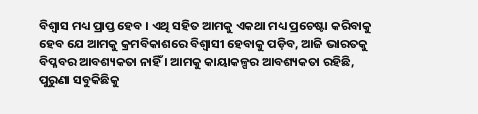ବିଶ୍ୱାସ ମଧ୍ୟ ପ୍ରାପ୍ତ ହେବ । ଏଥି ସହିତ ଆମକୁ ଏକଥା ମଧ୍ୟ ପ୍ରଚେଷ୍ଟା କରିବାକୁ ହେବ ଯେ ଆମକୁ କ୍ରମବିକାଶରେ ବିଶ୍ୱାସୀ ହେବାକୁ ପଡ଼ିବ, ଆଜି ଭାରତକୁ ବିପ୍ଳବର ଆବଶ୍ୟକତା ନାହିଁ । ଆମକୁ କାୟାକଳ୍ପର ଆବଶ୍ୟକତା ରହିଛି, ପୁରୁଣା ସବୁକିଛିକୁ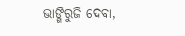ଭାଙ୍ଗିରୁଜି ଦେବା,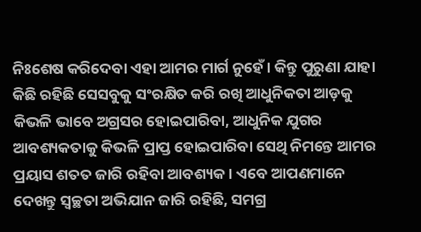ନିଃଶେଷ କରିଦେବା ଏହା ଆମର ମାର୍ଗ ନୁହେଁ । କିନ୍ତୁ ପୁରୁଣା ଯାହା କିଛି ରହିଛି ସେସବୁକୁ ସଂରକ୍ଷିତ କରି ରଖି ଆଧୁନିକତା ଆଡ଼କୁ କିଭଳି ଭାବେ ଅଗ୍ରସର ହୋଇପାରିବା, ଆଧୁନିକ ଯୁଗର ଆବଶ୍ୟକତାକୁ କିଭଳି ପ୍ରାପ୍ତ ହୋଇପାରିବା ସେଥି ନିମନ୍ତେ ଆମର ପ୍ରୟାସ ଶତତ ଜାରି ରହିବା ଆବଶ୍ୟକ । ଏବେ ଆପଣମାନେ ଦେଖନ୍ତୁ ସ୍ୱଚ୍ଛତା ଅଭିଯାନ ଜାରି ରହିଛି, ସମଗ୍ର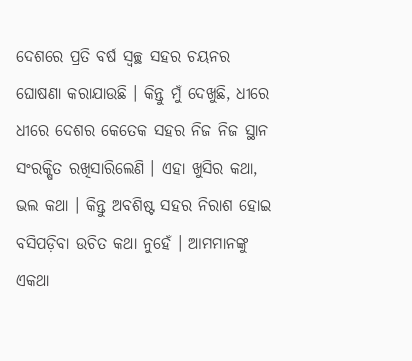ଦେଶରେ ପ୍ରତି ବର୍ଷ ସ୍ୱଚ୍ଛ ସହର ଚୟନର ଘୋଷଣା କରାଯାଉଛି । କିନ୍ତୁ ମୁଁ ଦେଖୁଛି, ଧୀରେ ଧୀରେ ଦେଶର କେତେକ ସହର ନିଜ ନିଜ ସ୍ଥାନ ସଂରକ୍ଷିତ ରଖିସାରିଲେଣି । ଏହା ଖୁସିର କଥା, ଭଲ କଥା । କିନ୍ତୁ ଅବଶିଷ୍ଟ ସହର ନିରାଶ ହୋଇ ବସିପଡ଼ିବା ଉଚିତ କଥା ନୁହେଁ । ଆମମାନଙ୍କୁ ଏକଥା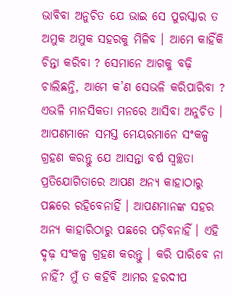ଭାବିବା ଅନୁଚିତ ଯେ ଭାଇ ସେ ପୁରସ୍କାର ତ ଅମୁକ ଅମୁକ ସହରକୁ ମିଳିବ । ଆମେ କାହିଁକି ଚିନ୍ତା କରିବା ? ସେମାନେ ଆଗକୁ ବଢ଼ି ଚାଲିଛନ୍ତି, ଆମେ କ’ଣ ସେଭଳି କରିପାରିବା ? ଏଭଳି ମାନସିକତା ମନରେ ଆସିବା ଅନୁଚିତ । ଆପଣମାନେ ସମସ୍ତ ମେୟରମାନେ ସଂକଳ୍ପ ଗ୍ରହଣ କରନ୍ତୁ ଯେ ଆସନ୍ତା ବର୍ଷ ସ୍ୱଚ୍ଛତା ପ୍ରତିଯୋଗିତାରେ ଆପଣ ଅନ୍ୟ କାହାଠାରୁ ପଛରେ ରହିବେନାହିଁ । ଆପଣମାନଙ୍କ ସହର ଅନ୍ୟ କାହାରିଠାରୁ ପଛରେ ପଡ଼ିବନାହିଁ । ଏହି ଦୃଢ଼ ସଂକଳ୍ପ ଗ୍ରହଣ କରନ୍ତୁ । କରି ପାରିବେ ନା ନାହିଁ? ମୁଁ ତ କହିବି ଆମର ହରଦୀପ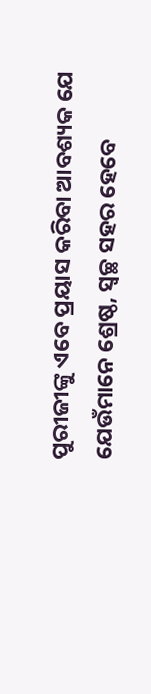ପୁରୀଜୀଙ୍କୁ ଏବେ ପ୍ରୟାସ କରିବା ଆବଶ୍ୟକ ଯେ ଯେଉଁମାନେ ଶ୍ରେଷ୍ଠ, ସ୍ୱଚ୍ଛ ସହର ହେବେ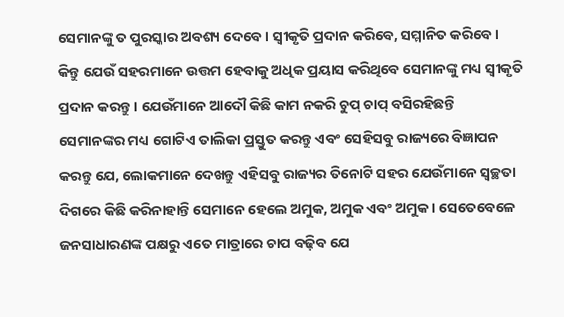ସେମାନଙ୍କୁ ତ ପୁରସ୍କାର ଅବଶ୍ୟ ଦେବେ । ସ୍ୱୀକୃତି ପ୍ରଦାନ କରିବେ, ସମ୍ମାନିତ କରିବେ । କିନ୍ତୁ ଯେଉଁ ସହରମାନେ ଉତ୍ତମ ହେବାକୁ ଅଧିକ ପ୍ରୟାସ କରିଥିବେ ସେମାନଙ୍କୁ ମଧ୍ୟ ସ୍ୱୀକୃତି ପ୍ରଦାନ କରନ୍ତୁ । ଯେଉଁମାନେ ଆଦୌ କିଛି କାମ ନକରି ଚୁପ୍‌ ଚାପ୍‌ ବସିରହିଛନ୍ତି ସେମାନଙ୍କର ମଧ୍ୟ ଗୋଟିଏ ତାଲିକା ପ୍ରସ୍ତୁତ କରନ୍ତୁ ଏବଂ ସେହିସବୁ ରାଜ୍ୟରେ ବିଜ୍ଞାପନ କରନ୍ତୁ ଯେ, ଲୋକମାନେ ଦେଖନ୍ତୁ ଏହିସବୁ ରାଜ୍ୟର ତିନୋଟି ସହର ଯେଉଁମାନେ ସ୍ୱଚ୍ଛତା ଦିଗରେ କିଛି କରିନାହାନ୍ତି ସେମାନେ ହେଲେ ଅମୁକ, ଅମୁକ ଏବଂ ଅମୁକ । ସେତେବେଳେ ଜନସାଧାରଣଙ୍କ ପକ୍ଷରୁ ଏତେ ମାତ୍ରାରେ ଚାପ ବଢ଼ିବ ଯେ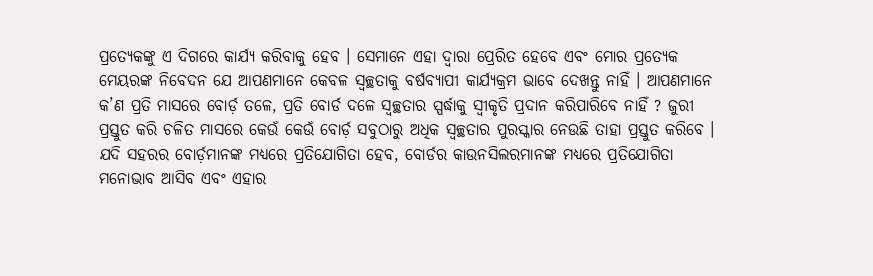ପ୍ରତ୍ୟେକଙ୍କୁ ଏ ଦିଗରେ କାର୍ଯ୍ୟ କରିବାକୁ ହେବ । ସେମାନେ ଏହା ଦ୍ୱାରା ପ୍ରେରିତ ହେବେ ଏବଂ ମୋର ପ୍ରତ୍ୟେକ ମେୟରଙ୍କ ନିବେଦନ ଯେ ଆପଣମାନେ କେବଳ ସ୍ୱଚ୍ଛତାକୁ ବର୍ଷବ୍ୟାପୀ କାର୍ଯ୍ୟକ୍ରମ ଭାବେ ଦେଖନ୍ତୁ ନାହିଁ । ଆପଣମାନେ କ’ଣ ପ୍ରତି ମାସରେ ବୋର୍ଡ଼ ତଳେ, ପ୍ରତି ବୋର୍ଡ ଦଳେ ସ୍ୱଚ୍ଛତାର ସ୍ପର୍ଦ୍ଧାକୁ ସ୍ୱୀକୃତି ପ୍ରଦାନ କରିପାରିବେ ନାହିଁ ? ଜୁରୀ ପ୍ରସ୍ତୁତ କରି ଚଳିତ ମାସରେ କେଉଁ କେଉଁ ବୋର୍ଡ଼ ସବୁଠାରୁ ଅଧିକ ସ୍ୱଚ୍ଛତାର ପୁରସ୍କାର ନେଉଛି ତାହା ପ୍ରସ୍ତୁତ କରିବେ । ଯଦି ସହରର ବୋର୍ଡ଼ମାନଙ୍କ ମଧ୍ୟରେ ପ୍ରତିଯୋଗିତା ହେବ, ବୋର୍ଡର କାଉନସିଲରମାନଙ୍କ ମଧ୍ୟରେ ପ୍ରତିଯୋଗିତା ମନୋଭାବ ଆସିବ ଏବଂ ଏହାର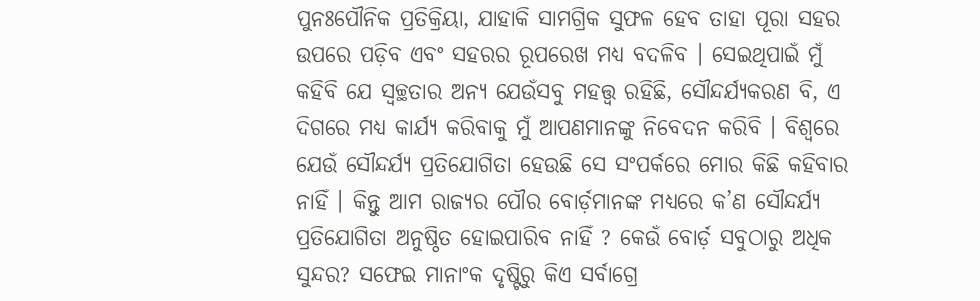ପୁନଃପୌନିକ ପ୍ରତିକ୍ରିୟା, ଯାହାକି ସାମଗ୍ରିକ ସୁଫଳ ହେବ ତାହା ପୂରା ସହର ଉପରେ ପଡ଼ିବ ଏବଂ ସହରର ରୂପରେଖ ମଧ୍ୟ ବଦଳିବ । ସେଇଥିପାଇଁ ମୁଁ କହିବି ଯେ ସ୍ୱଚ୍ଛତାର ଅନ୍ୟ ଯେଉଁସବୁ ମହତ୍ତ୍ବ ରହିଛି, ସୌନ୍ଦର୍ଯ୍ୟକରଣ ବି, ଏ ଦିଗରେ ମଧ୍ୟ କାର୍ଯ୍ୟ କରିବାକୁ ମୁଁ ଆପଣମାନଙ୍କୁ ନିବେଦନ କରିବି । ବିଶ୍ୱରେ ଯେଉଁ ସୌନ୍ଦର୍ଯ୍ୟ ପ୍ରତିଯୋଗିତା ହେଉଛି ସେ ସଂପର୍କରେ ମୋର କିଛି କହିବାର ନାହିଁ । କିନ୍ତୁ ଆମ ରାଜ୍ୟର ପୌର ବୋର୍ଡ଼ମାନଙ୍କ ମଧ୍ୟରେ କ’ଣ ସୌନ୍ଦର୍ଯ୍ୟ ପ୍ରତିଯୋଗିତା ଅନୁଷ୍ଠିତ ହୋଇପାରିବ ନାହିଁ ? କେଉଁ ବୋର୍ଡ଼ ସବୁଠାରୁ ଅଧିକ ସୁନ୍ଦର? ସଫେଇ ମାନାଂକ ଦୃଷ୍ଟିରୁ କିଏ ସର୍ବାଗ୍ରେ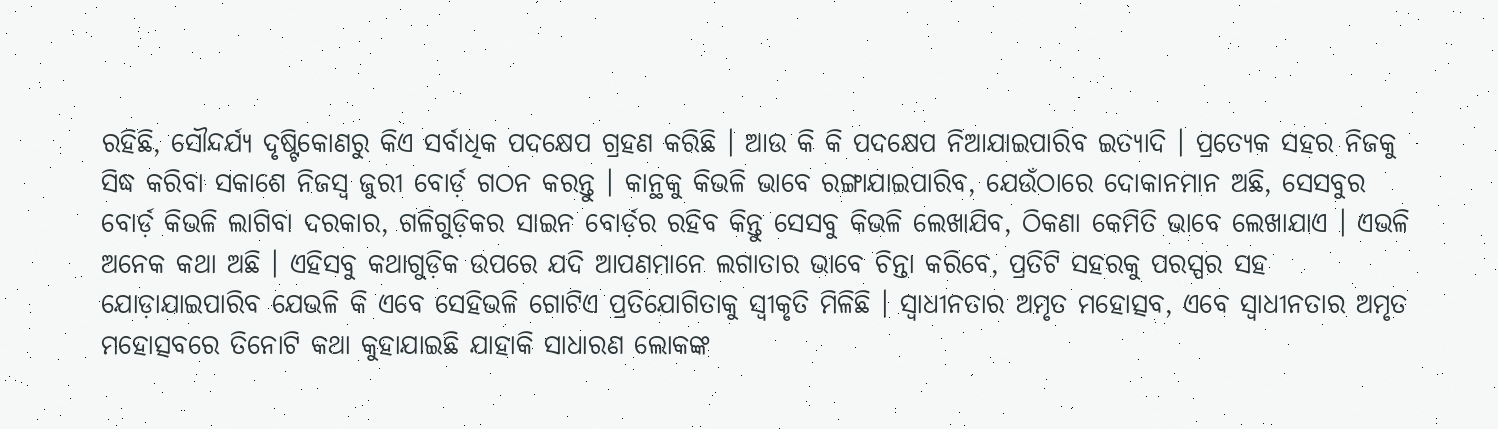ରହିଛି, ସୌନ୍ଦର୍ଯ୍ୟ ଦୃଷ୍ଟିକୋଣରୁ କିଏ ସର୍ବାଧିକ ପଦକ୍ଷେପ ଗ୍ରହଣ କରିଛି । ଆଉ କି କି ପଦକ୍ଷେପ ନିଆଯାଇପାରିବ ଇତ୍ୟାଦି । ପ୍ରତ୍ୟେକ ସହର ନିଜକୁ ସିଦ୍ଧ କରିବା ସକାଶେ ନିଜସ୍ୱ ଜୁରୀ ବୋର୍ଡ଼ ଗଠନ କରନ୍ତୁ । କାନ୍ଥକୁ କିଭଳି ଭାବେ ରଙ୍ଗାଯାଇପାରିବ, ଯେଉଁଠାରେ ଦୋକାନମାନ ଅଛି, ସେସବୁର ବୋର୍ଡ଼ କିଭଳି ଲାଗିବା ଦରକାର, ଗଳିଗୁଡ଼ିକର ସାଇନ ବୋର୍ଡ଼ର ରହିବ କିନ୍ତୁ ସେସବୁ କିଭଳି ଲେଖାଯିବ, ଠିକଣା କେମିତି ଭାବେ ଲେଖାଯାଏ । ଏଭଳି ଅନେକ କଥା ଅଛି । ଏହିସବୁ କଥାଗୁଡ଼ିକ ଉପରେ ଯଦି ଆପଣମାନେ ଲଗାତାର ଭାବେ ଚିନ୍ତା କରିବେ, ପ୍ରତିଟି ସହରକୁ ପରସ୍ପର ସହ ଯୋଡ଼ାଯାଇପାରିବ ଯେଭଳି କି ଏବେ ସେହିଭଳି ଗୋଟିଏ ପ୍ରତିଯୋଗିତାକୁ ସ୍ୱୀକୃତି ମିଳିଛି । ସ୍ୱାଧୀନତାର ଅମୃତ ମହୋତ୍ସବ, ଏବେ ସ୍ୱାଧୀନତାର ଅମୃତ ମହୋତ୍ସବରେ ତିନୋଟି କଥା କୁହାଯାଇଛି ଯାହାକି ସାଧାରଣ ଲୋକଙ୍କ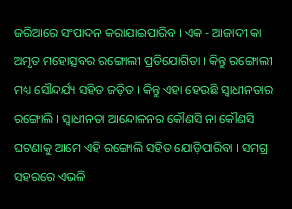ଜରିଆରେ ସଂପାଦନ କରାଯାଇପାରିବ । ଏକ - ଆଜାଦୀ କା ଅମୃତ ମହୋତ୍ସବର ରଙ୍ଗୋଲୀ ପ୍ରତିଯୋଗିତା । କିନ୍ତୁ ରଙ୍ଗୋଲୀ ମଧ୍ୟ ସୌନ୍ଦର୍ଯ୍ୟ ସହିତ ଜଡ଼ିତ । କିନ୍ତୁ ଏହା ହେଉଛି ସ୍ୱାଧୀନତାର ରଙ୍ଗୋଲି । ସ୍ୱାଧୀନତା ଆନ୍ଦୋଳନର କୌଣସି ନା କୌଣସି ଘଟଣାକୁ ଆମେ ଏହି ରଙ୍ଗୋଲି ସହିତ ଯୋଡ଼ିପାରିବା । ସମଗ୍ର ସହରରେ ଏଭଳି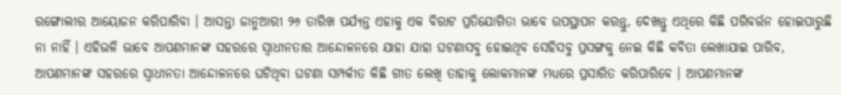ରଙ୍ଗୋଲୀର ଆୟୋଜନ କରିପାରିବା । ଆସନ୍ତା ଜାନୁଆରୀ ୨୬ ତାରିଖ ପର୍ଯ୍ୟନ୍ତ ଏହାକୁ ଏକ ବିରାଟ ପ୍ରତିଯୋଗିତା ଭାବେ ଉପସ୍ଥାପନ କରନ୍ତୁ, ଦେଖନ୍ତୁ ଏଥିରେ କିଛି ପରିବର୍ତ୍ତନ ହୋଇପାରୁଛି ନା ନାହିଁ । ଏହିଭଳି ଭାବେ ଆପଣମାନଙ୍କ ସହରରେ ସ୍ୱାଧୀନତାର ଆନ୍ଦୋଳନରେ ଯାହା ଯାହା ଘଟଣାସବୁ ହୋଇଥିବ ସେହିସବୁ ପ୍ରସଙ୍ଗକୁ ନେଇ କିଛି କବିତା ଲେଖାଯାଇ ପାରିବ, ଆପଣମାନଙ୍କ ସହରରେ ସ୍ୱାଧୀନତା ଆନ୍ଦୋଳନରେ ଘଟିଥିବା ଘଟଣା ସମ୍ପର୍କୀତ କିଛି ଗୀତ ଲେଖି ତାହାକୁ ଲୋକମାନଙ୍କ ମଧ୍ୟରେ ପ୍ରସାରିତ କରିପାରିବେ । ଆପଣମାନଙ୍କ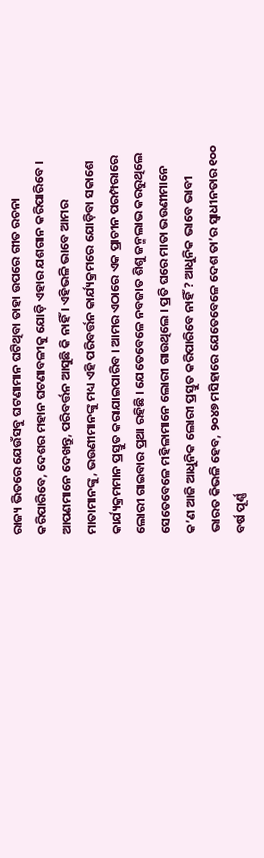ରାଜ୍ୟ ଭିତରେ ଯେଉଁସବୁ ଘଟଣାମାନ ଘଟିଥିବା ତାହା ଉପରେ ଗୀତ ରଚନା କରିପାରିବେ, ଦେଶର ମହାନ ଘଟଣାବଳୀକୁ ଯୋଡ଼ି ଏହାର ଯଶଗାନ କରିପାରିବେ । ଆପଣମାନେ ଦେଖନ୍ତୁ, ପରିବର୍ତ୍ତନ ଆସୁଛି କି ନାହିଁ । ଏହିଭଳି ଭାବେ ଆମର ମାତାମାନଙ୍କୁ, ଭଉଣୀମାନଙ୍କୁ ମଧ୍ୟ ଏହି ପରିବର୍ତ୍ତନ କାର୍ଯ୍ୟକ୍ରମରେ ଯୋଡ଼ିବା ସକାଶେ କାର୍ଯ୍ୟକ୍ରମମାନ ପ୍ରସ୍ତୁତ କରାଯାଇପାରିବ । ଆମର ଏଠାରେ ଏକ ପ୍ରାଚୀନ ପରମ୍ପରାରେ ଲୋରୀ ଗାଇବାର ପ୍ରଥା ରହିଛି । ଯେତେବେଳେ ନବଜାତ ଶିଶୁ ଜନ୍ମଲାଭ କରରୁଥିଲେ ସେତେବେଳେ ମହିଳାମାନେ ଲୋରୀ ଗାଉଥିଲେ । ପ୍ରତି ଘରେ ମାତା ଭଉଣୀମାନେ କ’ଣ ଆଜି ଆଧୁନିକ ଲୋରୀ ପ୍ରସ୍ତୁତ କରିପାରିବେ ନାହିଁ ? ଆଧୁନିକ ଭାବେ ଭାବୀ ଭାରତ କିଭଳି ହେବ, ୨୦୪୭ ମସିହାରେ ଯେତେବେଳେ ଦେଶ ତା’ର ସ୍ୱାଧୀନତାର ୧୦୦ ବର୍ଷ ପୂର୍ଣ୍ଣ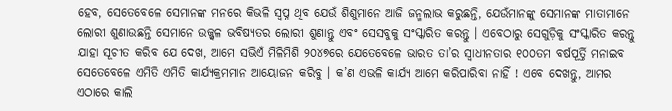ହେବ, ସେତେବେଳେ ସେମାନଙ୍କ ମନରେ କିଭଳି ସ୍ୱପ୍ନ ଥିବ ଯେଉଁ ଶିଶୁମାନେ ଆଜି ଜନ୍ମଲାଭ କରୁଛନ୍ତି, ଯେଉଁମାନଙ୍କୁ ସେମାନଙ୍କ ମାତାମାନେ ଲୋରୀ ଶୁଣାଉଛନ୍ତି ସେମାନେ ଉଜ୍ଜ୍ୱଳ ଭବିଷ୍ୟତର ଲୋରୀ ଶୁଣାନ୍ତୁ ଏବଂ ସେସବୁକୁ ସଂସ୍କାରିତ କରନ୍ତୁ । ଏବେଠାରୁ ସେଗୁଡ଼ିକୁ ସଂସ୍କାରିତ କରନ୍ତୁ ଯାହା ସୂଚୀତ କରିବ ଯେ ଦେଖ, ଆମେ ସଭିଏଁ ମିଳିମିଶି ୨୦୪୭ରେ ଯେତେବେଳେ ଭାରତ ତା’ର ସ୍ୱାଧୀନତାର ୧୦୦ତମ ବର୍ଷପୂର୍ତ୍ତି ମନାଇବ ସେତେବେଳେ ଏମିତି ଏମିତି କାର୍ଯ୍ୟକ୍ରମମାନ ଆୟୋଜନ କରିବୁ । କ’ଣ ଏଭଳି କାର୍ଯ୍ୟ ଆମେ କରିପାରିବା ନାହିଁ ! ଏବେ ଦେଖନ୍ତୁ, ଆମର ଏଠାରେ କାଲି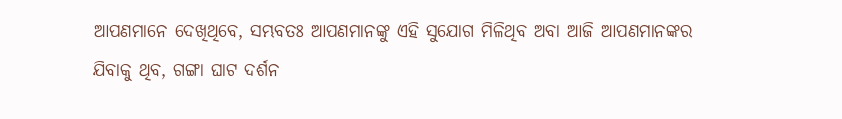ଆପଣମାନେ ଦେଖିଥିବେ, ସମ୍ଭବତଃ ଆପଣମାନଙ୍କୁ ଏହି ସୁଯୋଗ ମିଳିଥିବ ଅବା ଆଜି ଆପଣମାନଙ୍କର ଯିବାକୁ ଥିବ, ଗଙ୍ଗା ଘାଟ ଦର୍ଶନ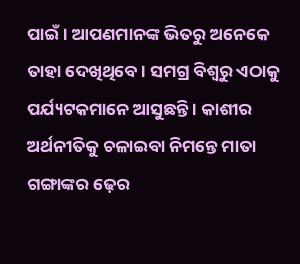ପାଇଁ । ଆପଣମାନଙ୍କ ଭିତରୁ ଅନେକେ ତାହା ଦେଖିଥିବେ । ସମଗ୍ର ବିଶ୍ୱରୁ ଏଠାକୁ ପର୍ଯ୍ୟଟକମାନେ ଆସୁଛନ୍ତି । କାଶୀର ଅର୍ଥନୀତିକୁ ଚଳାଇବା ନିମନ୍ତେ ମାତା ଗଙ୍ଗାଙ୍କର ଢ଼େର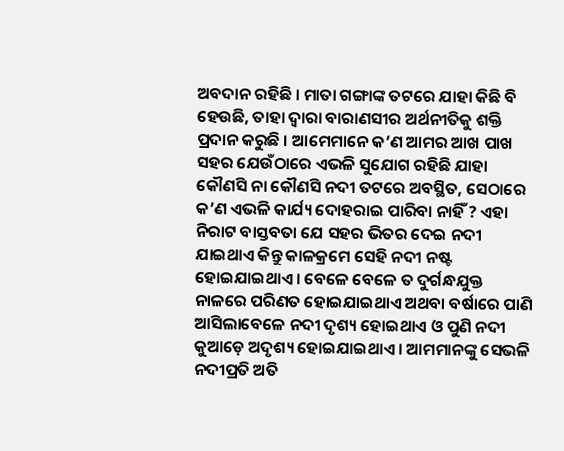ଅବଦାନ ରହିଛି । ମାତା ଗଙ୍ଗାଙ୍କ ତଟରେ ଯାହା କିଛି ବି ହେଉଛି, ତାହା ଦ୍ୱାରା ବାରାଣସୀର ଅର୍ଥନୀତିକୁ ଶକ୍ତି ପ୍ରଦାନ କରୁଛି । ଆମେମାନେ କ’ଣ ଆମର ଆଖ ପାଖ ସହର ଯେଉଁଠାରେ ଏଭଳି ସୁଯୋଗ ରହିଛି ଯାହା କୌଣସି ନା କୌଣସି ନଦୀ ତଟରେ ଅବସ୍ଥିତ, ସେଠାରେ କ’ଣ ଏଭଳି କାର୍ଯ୍ୟ ଦୋହରାଇ ପାରିବା ନାହିଁ ? ଏହା ନିରାଟ ବାସ୍ତବତା ଯେ ସହର ଭିତର ଦେଇ ନଦୀ ଯାଇଥାଏ କିନ୍ତୁ କାଳକ୍ରମେ ସେହି ନଦୀ ନଷ୍ଟ ହୋଇଯାଇଥାଏ । ବେଳେ ବେଳେ ତ ଦୁର୍ଗନ୍ଧଯୁକ୍ତ ନାଳରେ ପରିଣତ ହୋଇଯାଇଥାଏ ଅଥବା ବର୍ଷାରେ ପାଣି ଆସିଲାବେଳେ ନଦୀ ଦୃଶ୍ୟ ହୋଇଥାଏ ଓ ପୁଣି ନଦୀ କୁଆଡ଼େ ଅଦୃଶ୍ୟ ହୋଇଯାଇଥାଏ । ଆମମାନଙ୍କୁ ସେଭଳି ନଦୀପ୍ରତି ଅତି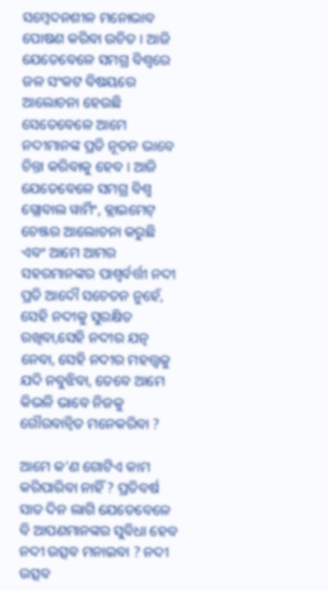ସମ୍ବେଦନଶୀଳ ମନୋଭାବ ପୋଷଣ କରିବା ଉଚିତ । ଆଜି ଯେତେବେଳେ ସମଗ୍ର ବିଶ୍ୱରେ ଜଳ ସଂକଟ ବିଷୟରେ ଆଲୋଚନା ହେଉଛି ସେତେବେଳେ ଆମେ ନଦୀମାନଙ୍କ ପ୍ରତି ନୂତନ ଭାବେ ଚିନ୍ତା କରିବାକୁ ହେବ । ଆଜି ଯେତେବେଳେ ସମଗ୍ର ବିଶ୍ୱ ଗ୍ଲୋବାଲ ୱାର୍ମିଂ, କ୍ଲାଇମେଟ୍‌ ଚେଞ୍ଜର ଆଲୋଚନା କରୁଛି ଏବଂ ଆମେ ଆମର ସହରମାନଙ୍କର ପାଶ୍ୱର୍ବର୍ତ୍ତୀ ନଦୀ ପ୍ରତି ଆଦୌ ସଚେତନ ନୁହେଁ, ସେହି ନଦୀକୁ ସୁରକ୍ଷିତ ରଖିବା,ସେହି ନଦୀର ଯତ୍ନ ନେବା, ସେହି ନଦୀର ମହତ୍ତ୍ୱକୁ ଯଦି ନବୁଝିବା, ତେବେ ଆମେ କିଭଳି ଭାବେ ନିଜକୁ ଗୌରବାନ୍ୱିତ ମନେକରିବା ?

ଆମେ କ’ଣ ଗୋଟିଏ କାମ କରିପାରିବା ନାହିଁ ? ପ୍ରତିବର୍ଷ ସାତ ଦିନ ଲାଗି ଯେତେବେଳେ ବି ଆପଣମାନଙ୍କର ସୁବିଧା ହେବ ନଦୀ ଉତ୍ସବ ମନାଇବା ? ନଦୀ ଉତ୍ସବ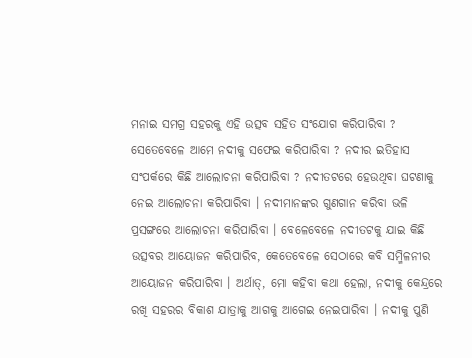ମନାଇ ସମଗ୍ର ସହରକୁ ଏହି ଉତ୍ସବ ସହିତ ସଂଯୋଗ କରିପାରିବା ? ସେତେବେଳେ ଆମେ ନଦୀକୁ ସଫେଇ କରିପାରିବା ? ନଦୀର ଇତିହାସ ସଂପର୍କରେ କିଛି ଆଲୋଚନା କରିପାରିବା ? ନଦୀତଟରେ ହେଉଥିବା ଘଟଣାକୁ ନେଇ ଆଲୋଚନା କରିପାରିବା । ନଦୀମାନଙ୍କର ଗୁଣଗାନ କରିବା ଭଳି ପ୍ରସଙ୍ଗରେ ଆଲୋଚନା କରିପାରିବା । ବେଳେବେଳେ ନଦୀତଟକୁ ଯାଇ କିଛି ଉତ୍ସବର ଆୟୋଜନ କରିପାରିବ, କେତେବେଳେ ସେଠାରେ କବି ସମ୍ମିଳନୀର ଆୟୋଜନ କରିପାରିବା । ଅର୍ଥାତ୍‌, ମୋ କହିବା କଥା ହେଲା, ନଦୀକୁ କେନ୍ଦ୍ରରେ ରଖି ସହରର ବିକାଶ ଯାତ୍ରାକୁ ଆଗକୁ ଆଗେଇ ନେଇପାରିବା । ନଦୀକୁ ପୁଣି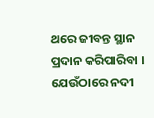ଥରେ ଜୀବନ୍ତ ସ୍ଥାନ ପ୍ରଦାନ କରିପାରିବା । ଯେଉଁଠାରେ ନଦୀ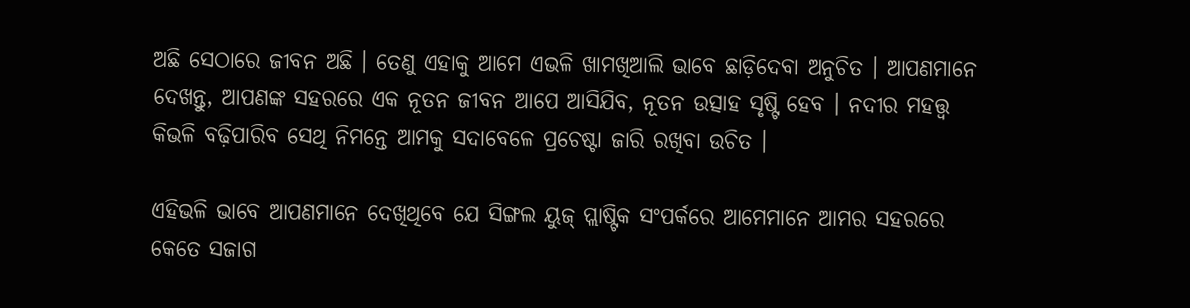ଅଛି ସେଠାରେ ଜୀବନ ଅଛି । ତେଣୁ ଏହାକୁ ଆମେ ଏଭଳି ଖାମଖିଆଲି ଭାବେ ଛାଡ଼ିଦେବା ଅନୁଚିତ । ଆପଣମାନେ ଦେଖନ୍ତୁ, ଆପଣଙ୍କ ସହରରେ ଏକ ନୂତନ ଜୀବନ ଆପେ ଆସିଯିବ, ନୂତନ ଉତ୍ସାହ ସୃଷ୍ଟି ହେବ । ନଦୀର ମହତ୍ତ୍ୱ କିଭଳି ବଢ଼ିପାରିବ ସେଥି ନିମନ୍ତେ ଆମକୁ ସଦାବେଳେ ପ୍ରଚେଷ୍ଟା ଜାରି ରଖିବା ଉଚିତ ।

ଏହିଭଳି ଭାବେ ଆପଣମାନେ ଦେଖିଥିବେ ଯେ ସିଙ୍ଗଲ ୟୁଜ୍‌ ପ୍ଲାଷ୍ଟିକ ସଂପର୍କରେ ଆମେମାନେ ଆମର ସହରରେ କେତେ ସଜାଗ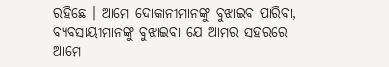ରହିଛେ । ଆମେ ଦୋକାନୀମାନଙ୍କୁ ବୁଝାଇବ ପାରିବା, ବ୍ୟବସାୟୀମାନଙ୍କୁ ବୁଝାଇବା ଯେ ଆମର ସହରରେ ଆମେ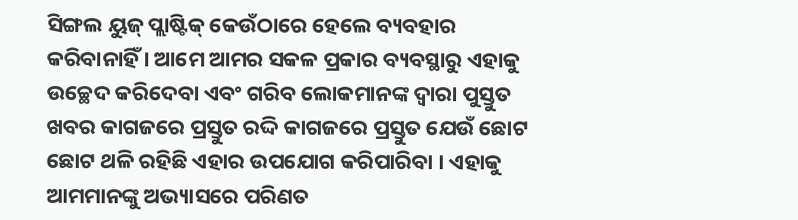ସିଙ୍ଗଲ ୟୁଜ୍‌ ପ୍ଲାଷ୍ଟିକ୍‌ କେଉଁଠାରେ ହେଲେ ବ୍ୟବହାର କରିବାନାହିଁ । ଆମେ ଆମର ସକଳ ପ୍ରକାର ବ୍ୟବସ୍ଥାରୁ ଏହାକୁ ଉଚ୍ଛେଦ କରିଦେବା ଏବଂ ଗରିବ ଲୋକମାନଙ୍କ ଦ୍ୱାରା ପୁସ୍ତୁତ ଖବର କାଗଜରେ ପ୍ରସ୍ତୁତ ରଦ୍ଦି କାଗଜରେ ପ୍ରସ୍ତୁତ ଯେଉଁ ଛୋଟ ଛୋଟ ଥଳି ରହିଛି ଏହାର ଉପଯୋଗ କରିପାରିବା । ଏହାକୁ ଆମମାନଙ୍କୁ ଅଭ୍ୟାସରେ ପରିଣତ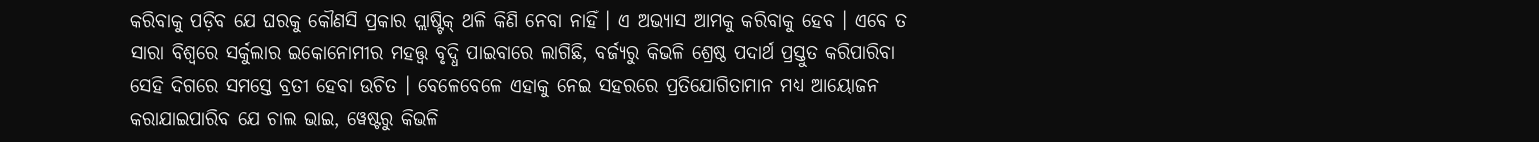କରିବାକୁ ପଡ଼ିବ ଯେ ଘରକୁ କୌଣସି ପ୍ରକାର ପ୍ଲାଷ୍ଟିକ୍‌ ଥଳି କିଣି ନେବା ନାହିଁ । ଏ ଅଭ୍ୟାସ ଆମକୁ କରିବାକୁ ହେବ । ଏବେ ତ ସାରା ବିଶ୍ୱରେ ସର୍କୁଲାର ଇକୋନୋମୀର ମହତ୍ତ୍ୱ ବୃଦ୍ଧି ପାଇବାରେ ଲାଗିଛି, ବର୍ଜ୍ୟରୁ କିଭଳି ଶ୍ରେଷ୍ଠ ପଦାର୍ଥ ପ୍ରସ୍ତୁତ କରିପାରିବା ସେହି ଦିଗରେ ସମସ୍ତେ ବ୍ରତୀ ହେବା ଉଚିତ । ବେଳେବେଳେ ଏହାକୁ ନେଇ ସହରରେ ପ୍ରତିଯୋଗିତାମାନ ମଧ୍ୟ ଆୟୋଜନ କରାଯାଇପାରିବ ଯେ ଚାଲ ଭାଇ, ୱେଷ୍ଟରୁ କିଭଳି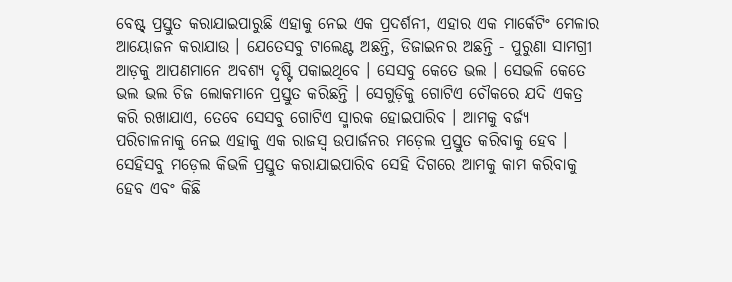ବେଷ୍ଟ୍‌ ପ୍ରସ୍ତୁତ କରାଯାଇପାରୁଛି ଏହାକୁ ନେଇ ଏକ ପ୍ରଦର୍ଶନୀ, ଏହାର ଏକ ମାର୍କେଟିଂ ମେଳାର ଆୟୋଜନ କରାଯାଉ । ଯେତେସବୁ ଟାଲେଣ୍ଟ ଅଛନ୍ତି, ଡିଜାଇନର ଅଛନ୍ତି - ପୁରୁଣା ସାମଗ୍ରୀ ଆଡ଼କୁ ଆପଣମାନେ ଅବଶ୍ୟ ଦୃଷ୍ଟି ପକାଇଥିବେ । ସେସବୁ କେତେ ଭଲ । ସେଭଳି କେତେ ଭଲ ଭଲ ଚିଜ ଲୋକମାନେ ପ୍ରସ୍ତୁତ କରିଛନ୍ତି । ସେଗୁଡ଼ିକୁ ଗୋଟିଏ ଚୌକରେ ଯଦି ଏକତ୍ର କରି ରଖାଯାଏ, ତେବେ ସେସବୁ ଗୋଟିଏ ସ୍ମାରକ ହୋଇପାରିବ । ଆମକୁ ବର୍ଜ୍ୟ ପରିଚାଳନାକୁ ନେଇ ଏହାକୁ ଏକ ରାଜସ୍ୱ ଉପାର୍ଜନର ମଡ଼େଲ ପ୍ରସ୍ତୁତ କରିବାକୁ ହେବ । ସେହିସବୁ ମଡ଼େଲ କିଭଳି ପ୍ରସ୍ତୁତ କରାଯାଇପାରିବ ସେହି ଦିଗରେ ଆମକୁ କାମ କରିବାକୁ ହେବ ଏବଂ କିଛି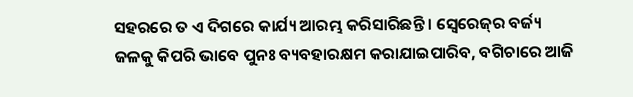ସହରରେ ତ ଏ ଦିଗରେ କାର୍ଯ୍ୟ ଆରମ୍ଭ କରିସାରିଛନ୍ତି । ସ୍ୱେରେଜ୍‌ର ବର୍ଜ୍ୟ ଜଳକୁ କିପରି ଭାବେ ପୁନଃ ବ୍ୟବହାରକ୍ଷମ କରାଯାଇପାରିବ, ବଗିଚାରେ ଆଜି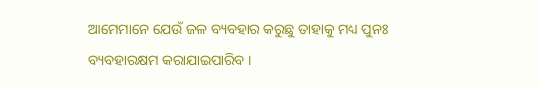ଆମେମାନେ ଯେଉଁ ଜଳ ବ୍ୟବହାର କରୁଛୁ ତାହାକୁ ମଧ୍ୟ ପୁନଃ ବ୍ୟବହାରକ୍ଷମ କରାଯାଇପାରିବ ।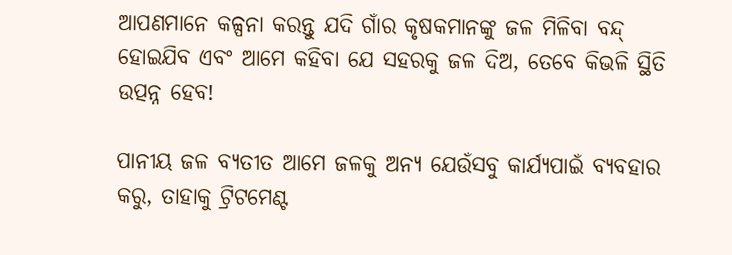ଆପଣମାନେ କଳ୍ପନା କରନ୍ତୁ ଯଦି ଗାଁର କୃଷକମାନଙ୍କୁ ଜଳ ମିଳିବା ବନ୍ଦ୍‌ ହୋଇଯିବ ଏବଂ ଆମେ କହିବା ଯେ ସହରକୁ ଜଳ ଦିଅ, ତେବେ କିଭଳି ସ୍ଥିତି ଉତ୍ପନ୍ନ ହେବ!

ପାନୀୟ ଜଳ ବ୍ୟତୀତ ଆମେ ଜଳକୁ ଅନ୍ୟ ଯେଉଁସବୁ କାର୍ଯ୍ୟପାଇଁ ବ୍ୟବହାର କରୁ, ତାହାକୁ ଟ୍ରିଟମେଣ୍ଟ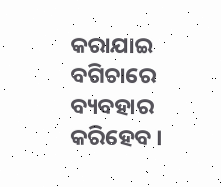କରାଯାଇ ବଗିଚାରେ ବ୍ୟବହାର କରିହେବ ।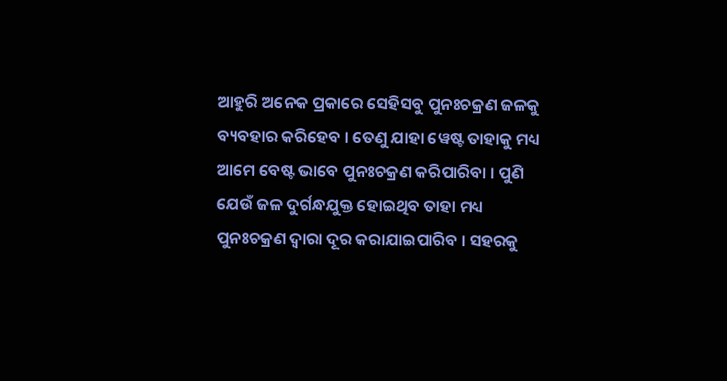ଆହୁରି ଅନେକ ପ୍ରକାରେ ସେହିସବୁ ପୁନଃଚକ୍ରଣ ଜଳକୁ ବ୍ୟବହାର କରିହେବ । ତେଣୁ ଯାହା ୱେଷ୍ଟ ତାହାକୁ ମଧ୍ୟ ଆମେ ବେଷ୍ଟ ଭାବେ ପୁନଃଚକ୍ରଣ କରିପାରିବା । ପୁଣି ଯେଉଁ ଜଳ ଦୁର୍ଗନ୍ଧଯୁକ୍ତ ହୋଇଥିବ ତାହା ମଧ୍ୟ ପୁନଃଚକ୍ରଣ ଦ୍ୱାରା ଦୂର କରାଯାଇପାରିବ । ସହରକୁ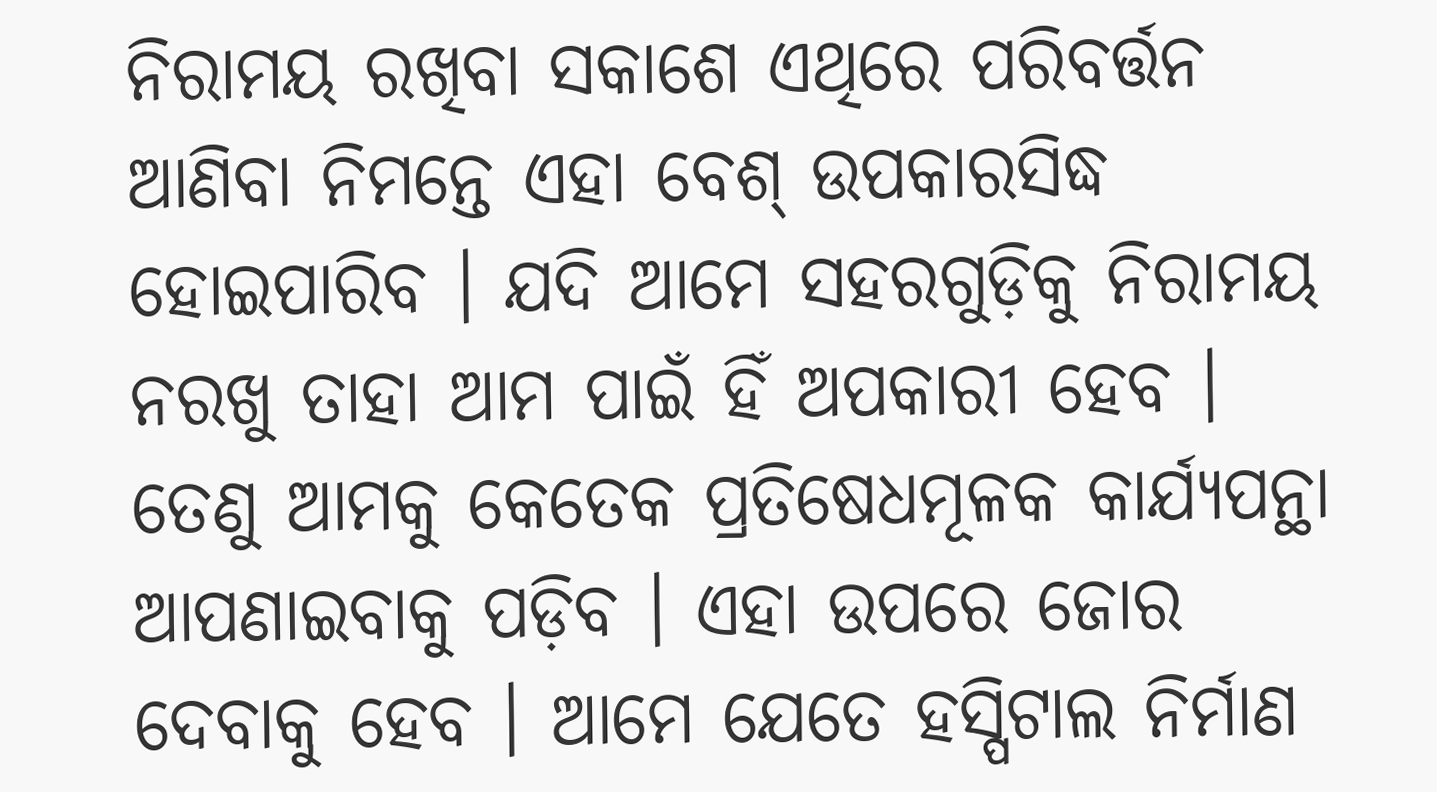ନିରାମୟ ରଖିବା ସକାଶେ ଏଥିରେ ପରିବର୍ତ୍ତନ ଆଣିବା ନିମନ୍ତେ ଏହା ବେଶ୍‌ ଉପକାରସିଦ୍ଧ ହୋଇପାରିବ । ଯଦି ଆମେ ସହରଗୁଡ଼ିକୁ ନିରାମୟ ନରଖୁ ତାହା ଆମ ପାଇଁ ହିଁ ଅପକାରୀ ହେବ । ତେଣୁ ଆମକୁ କେତେକ ପ୍ରତିଷେଧମୂଳକ କାର୍ଯ୍ୟପନ୍ଥା ଆପଣାଇବାକୁ ପଡ଼ିବ । ଏହା ଉପରେ ଜୋର ଦେବାକୁ ହେବ । ଆମେ ଯେତେ ହସ୍ପିଟାଲ ନିର୍ମାଣ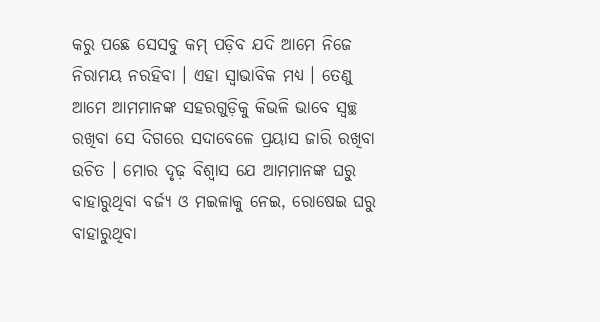କରୁ ପଛେ ସେସବୁ କମ୍‌ ପଡ଼ିବ ଯଦି ଆମେ ନିଜେ ନିରାମୟ ନରହିବା । ଏହା ସ୍ୱାଭାବିକ ମଧ୍ୟ । ତେଣୁ ଆମେ ଆମମାନଙ୍କ ସହରଗୁଡ଼ିକୁ କିଭଳି ଭାବେ ସ୍ୱଚ୍ଛ ରଖିବା ସେ ଦିଗରେ ସଦାବେଳେ ପ୍ରୟାସ ଜାରି ରଖିବା ଉଚିତ । ମୋର ଦୃଢ଼ ବିଶ୍ୱାସ ଯେ ଆମମାନଙ୍କ ଘରୁ ବାହାରୁଥିବା ବର୍ଜ୍ୟ ଓ ମଇଳାକୁ ନେଇ, ରୋଷେଇ ଘରୁ ବାହାରୁଥିବା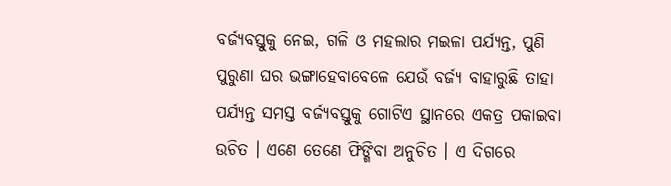ବର୍ଜ୍ୟବସ୍ତୁକୁ ନେଇ, ଗଳି ଓ ମହଲାର ମଇଳା ପର୍ଯ୍ୟନ୍ତ, ପୁଣି ପୁରୁଣା ଘର ଭଙ୍ଗାହେବାବେଳେ ଯେଉଁ ବର୍ଜ୍ୟ ବାହାରୁଛି ତାହା ପର୍ଯ୍ୟନ୍ତ ସମସ୍ତ ବର୍ଜ୍ୟବସ୍ତୁକୁ ଗୋଟିଏ ସ୍ଥାନରେ ଏକତ୍ର ପକାଇବା ଉଚିତ । ଏଣେ ତେଣେ ଫିଙ୍ଗିବା ଅନୁଚିତ । ଏ ଦିଗରେ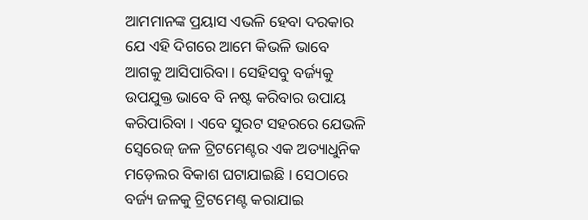ଆମମାନଙ୍କ ପ୍ରୟାସ ଏଭଳି ହେବା ଦରକାର ଯେ ଏହି ଦିଗରେ ଆମେ କିଭଳି ଭାବେ ଆଗକୁ ଆସିପାରିବା । ସେହିସବୁ ବର୍ଜ୍ୟକୁ ଉପଯୁକ୍ତ ଭାବେ ବି ନଷ୍ଟ କରିବାର ଉପାୟ କରିପାରିବା । ଏବେ ସୁରଟ ସହରରେ ଯେଭଳି ସ୍ୱେରେଜ୍‌ ଜଳ ଟ୍ରିଟମେଣ୍ଟର ଏକ ଅତ୍ୟାଧୁନିକ ମଡ଼େଲର ବିକାଶ ଘଟାଯାଇଛି । ସେଠାରେ ବର୍ଜ୍ୟ ଜଳକୁ ଟ୍ରିଟମେଣ୍ଟ କରାଯାଇ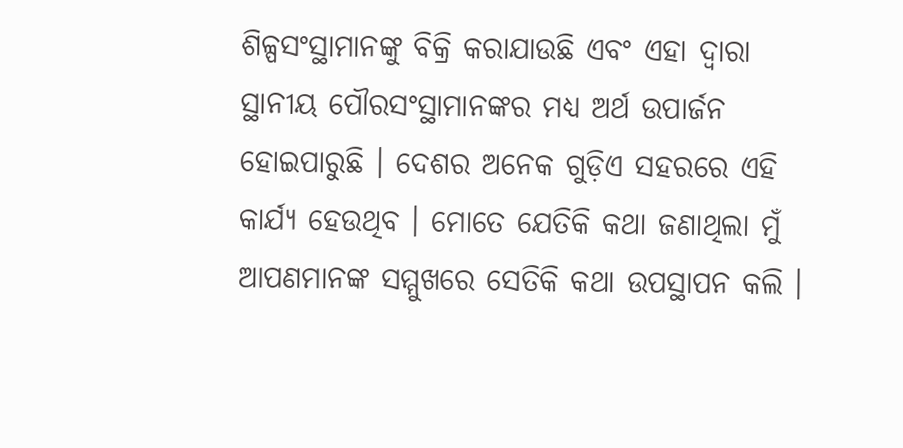ଶିଳ୍ପସଂସ୍ଥାମାନଙ୍କୁ ବିକ୍ରି କରାଯାଉଛି ଏବଂ ଏହା ଦ୍ୱାରା ସ୍ଥାନୀୟ ପୌରସଂସ୍ଥାମାନଙ୍କର ମଧ୍ୟ ଅର୍ଥ ଉପାର୍ଜନ ହୋଇପାରୁଛି । ଦେଶର ଅନେକ ଗୁଡ଼ିଏ ସହରରେ ଏହି କାର୍ଯ୍ୟ ହେଉଥିବ । ମୋତେ ଯେତିକି କଥା ଜଣାଥିଲା ମୁଁ ଆପଣମାନଙ୍କ ସମ୍ମୁଖରେ ସେତିକି କଥା ଉପସ୍ଥାପନ କଲି ।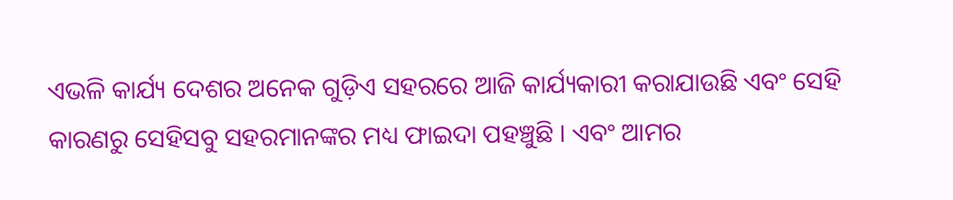ଏଭଳି କାର୍ଯ୍ୟ ଦେଶର ଅନେକ ଗୁଡ଼ିଏ ସହରରେ ଆଜି କାର୍ଯ୍ୟକାରୀ କରାଯାଉଛି ଏବଂ ସେହି କାରଣରୁ ସେହିସବୁ ସହରମାନଙ୍କର ମଧ୍ୟ ଫାଇଦା ପହଞ୍ଚୁଛି । ଏବଂ ଆମର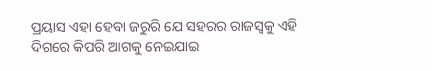ପ୍ରୟାସ ଏହା ହେବା ଜରୁରି ଯେ ସହରର ରାଜସ୍ୱକୁ ଏହି ଦିଗରେ କିପରି ଆଗକୁ ନେଇଯାଇ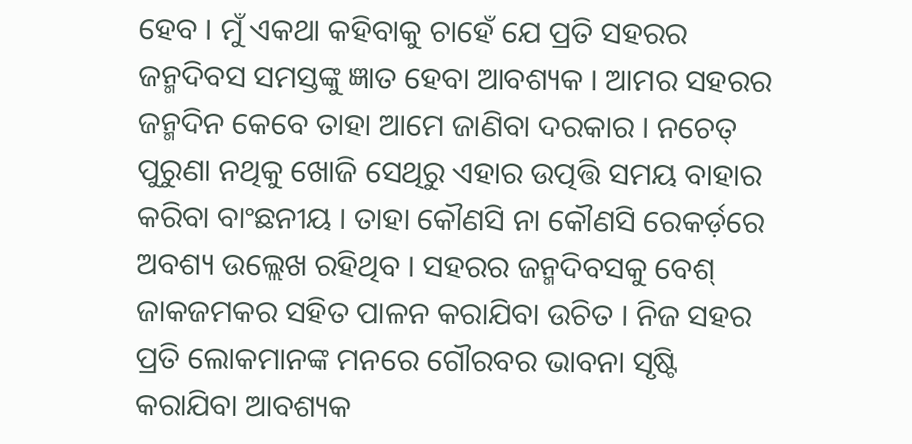ହେବ । ମୁଁ ଏକଥା କହିବାକୁ ଚାହେଁ ଯେ ପ୍ରତି ସହରର ଜନ୍ମଦିବସ ସମସ୍ତଙ୍କୁ ଜ୍ଞାତ ହେବା ଆବଶ୍ୟକ । ଆମର ସହରର ଜନ୍ମଦିନ କେବେ ତାହା ଆମେ ଜାଣିବା ଦରକାର । ନଚେତ୍‌ ପୁରୁଣା ନଥିକୁ ଖୋଜି ସେଥିରୁ ଏହାର ଉତ୍ପତ୍ତି ସମୟ ବାହାର କରିବା ବାଂଛନୀୟ । ତାହା କୌଣସି ନା କୌଣସି ରେକର୍ଡ଼ରେ ଅବଶ୍ୟ ଉଲ୍ଲେଖ ରହିଥିବ । ସହରର ଜନ୍ମଦିବସକୁ ବେଶ୍‌ ଜାକଜମକର ସହିତ ପାଳନ କରାଯିବା ଉଚିତ । ନିଜ ସହର ପ୍ରତି ଲୋକମାନଙ୍କ ମନରେ ଗୌରବର ଭାବନା ସୃଷ୍ଟି କରାଯିବା ଆବଶ୍ୟକ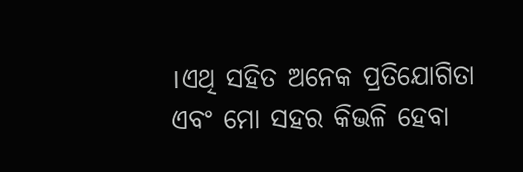।ଏଥି ସହିତ ଅନେକ ପ୍ରତିଯୋଗିତା ଏବଂ ମୋ ସହର କିଭଳି ହେବା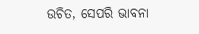ଉଚିତ, ସେପରି ଭାବନା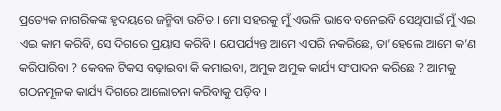ପ୍ରତ୍ୟେକ ନାଗରିକଙ୍କ ହୃଦୟରେ ଜନ୍ମିବା ଉଚିତ । ମୋ ସହରକୁ ମୁଁ ଏଭଳି ଭାବେ ବନେଇବି ସେଥିପାଇଁ ମୁଁ ଏଇ ଏଇ କାମ କରିବି, ସେ ଦିଗରେ ପ୍ରୟାସ କରିବି । ଯେପର୍ଯ୍ୟନ୍ତ ଆମେ ଏପରି ନକରିଛେ, ତା’ହେଲେ ଆମେ କ’ଣ କରିପାରିବା ? କେବଳ ଟିକସ ବଢ଼ାଇବା କି କମାଇବା, ଅମୁକ ଅମୁକ କାର୍ଯ୍ୟ ସଂପାଦନ କରିଛେ ? ଆମକୁ ଗଠନମୂଳକ କାର୍ଯ୍ୟ ଦିଗରେ ଆଲୋଚନା କରିବାକୁ ପଡ଼ିବ ।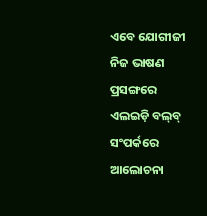ଏବେ ଯୋଗୀଜୀ ନିଜ ଭାଷଣ ପ୍ରସଙ୍ଗରେ ଏଲଇଡ଼ି ବଲ୍‌ବ୍‌ ସଂପର୍କରେ ଆଲୋଚନା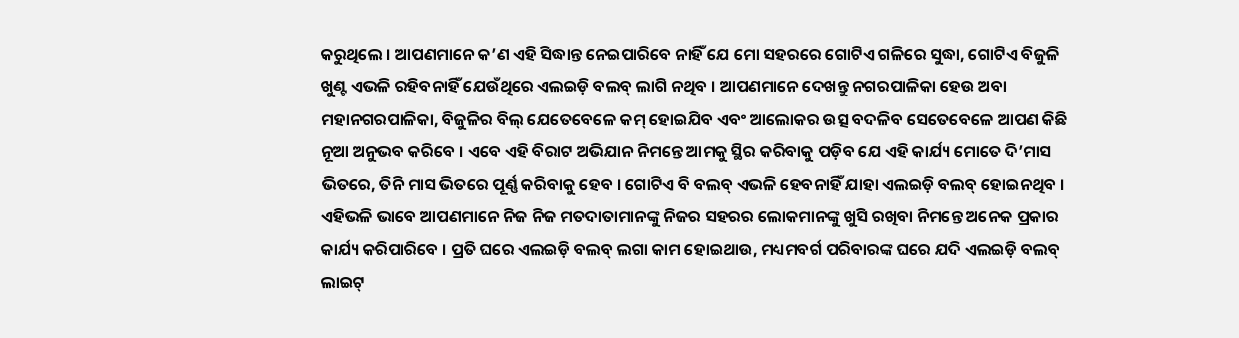କରୁଥିଲେ । ଆପଣମାନେ କ’ଣ ଏହି ସିଦ୍ଧାନ୍ତ ନେଇପାରିବେ ନାହିଁ ଯେ ମୋ ସହରରେ ଗୋଟିଏ ଗଳିରେ ସୁଦ୍ଧା, ଗୋଟିଏ ବିଜୁଳି ଖୁଣ୍ଟ ଏଭଳି ରହିବନାହିଁ ଯେଉଁଥିରେ ଏଲଇଡ଼ି ବଲବ୍‌ ଲାଗି ନଥିବ । ଆପଣମାନେ ଦେଖନ୍ତୁ ନଗରପାଳିକା ହେଉ ଅବା ମହାନଗରପାଳିକା, ବିଜୁଳିର ବିଲ୍‌ ଯେତେବେଳେ କମ୍‌ ହୋଇଯିବ ଏବଂ ଆଲୋକର ଉତ୍ସ ବଦଳିବ ସେତେବେଳେ ଆପଣ କିଛି ନୂଆ ଅନୁଭବ କରିବେ । ଏବେ ଏହି ବିରାଟ ଅଭିଯାନ ନିମନ୍ତେ ଆମକୁ ସ୍ଥିର କରିବାକୁ ପଡ଼ିବ ଯେ ଏହି କାର୍ଯ୍ୟ ମୋତେ ଦି’ମାସ ଭିତରେ, ତିନି ମାସ ଭିତରେ ପୂର୍ଣ୍ଣ କରିବାକୁ ହେବ । ଗୋଟିଏ ବି ବଲବ୍‌ ଏଭଳି ହେବନାହିଁ ଯାହା ଏଲଇଡ଼ି ବଲବ୍‌ ହୋଇନଥିବ । ଏହିଭଳି ଭାବେ ଆପଣମାନେ ନିଜ ନିଜ ମତଦାତାମାନଙ୍କୁ ନିଜର ସହରର ଲୋକମାନଙ୍କୁ ଖୁସି ରଖିବା ନିମନ୍ତେ ଅନେକ ପ୍ରକାର କାର୍ଯ୍ୟ କରିପାରିବେ । ପ୍ରତି ଘରେ ଏଲଇଡ଼ି ବଲବ୍‌ ଲଗା କାମ ହୋଇଥାଉ, ମଧ୍ୟମବର୍ଗ ପରିବାରଙ୍କ ଘରେ ଯଦି ଏଲଇଡ଼ି ବଲବ୍‌ ଲାଇଟ୍‌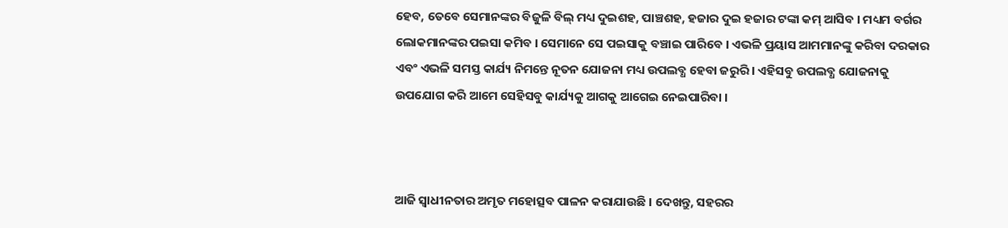ହେବ, ତେବେ ସେମାନଙ୍କର ବିଜୁଳି ବିଲ୍‌ ମଧ୍ୟ ଦୁଇଶହ, ପାଞ୍ଚଶହ, ହଜାର ଦୁଇ ହଜାର ଟଙ୍କା କମ୍‌ ଆସିବ । ମଧ୍ୟମ ବର୍ଗର ଲୋକମାନଙ୍କର ପଇସା କମିବ । ସେମାନେ ସେ ପଇସାକୁ ବଞ୍ଚାଇ ପାରିବେ । ଏଭଳି ପ୍ରୟାସ ଆମମାନଙ୍କୁ କରିବା ଦରକାର ଏବଂ ଏଭଳି ସମସ୍ତ କାର୍ଯ୍ୟ ନିମନ୍ତେ ନୂତନ ଯୋଜନା ମଧ୍ୟ ଉପଲବ୍ଧ ହେବା ଜରୁରି । ଏହିସବୁ ଉପଲବ୍ଧ ଯୋଜନାକୁ ଉପଯୋଗ କରି ଆମେ ସେହିସବୁ କାର୍ଯ୍ୟକୁ ଆଗକୁ ଆଗେଇ ନେଇପାରିବା ।



ଆଜି ସ୍ୱାଧୀନତାର ଅମୃତ ମହୋତ୍ସବ ପାଳନ କରାଯାଉଛି । ଦେଖନ୍ତୁ, ସହରର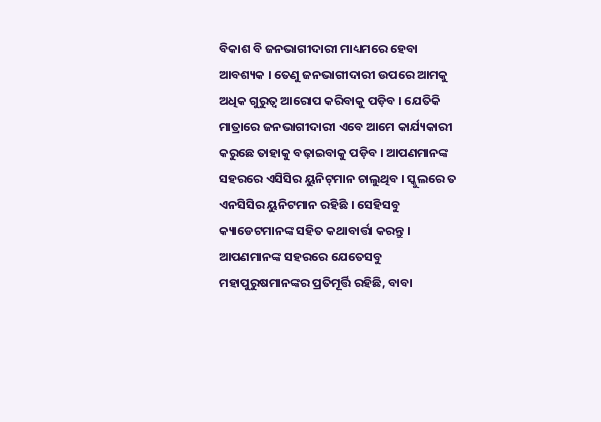ବିକାଶ ବି ଜନଭାଗୀଦାରୀ ମାଧ୍ୟମରେ ହେବା ଆବଶ୍ୟକ । ତେଣୁ ଜନଭାଗୀଦାରୀ ଉପରେ ଆମକୁ ଅଧିକ ଗୁରୁତ୍ୱ ଆରୋପ କରିବାକୁ ପଡ଼ିବ । ଯେତିକି ମାତ୍ରାରେ ଜନଭାଗୀଦାରୀ ଏବେ ଆମେ କାର୍ଯ୍ୟକାରୀ କରୁଛେ ତାହାକୁ ବଢ଼ାଇବାକୁ ପଡ଼ିବ । ଆପଣମାନଙ୍କ ସହରରେ ଏସିସିର ୟୁନିଟ୍‌ମାନ ଚାଲୁଥିବ । ସ୍କୁଲରେ ତ ଏନସିସିର ୟୁନିଟମାନ ରହିଛି । ସେହିସବୁ କ୍ୟାଡେଟମାନଙ୍କ ସହିତ କଥାବାର୍ତ୍ତା କରନ୍ତୁ । ଆପଣମାନଙ୍କ ସହରରେ ଯେତେସବୁ ମହାପୁରୁଷମାନଙ୍କର ପ୍ରତିମୂର୍ତ୍ତି ରହିଛି, ବାବା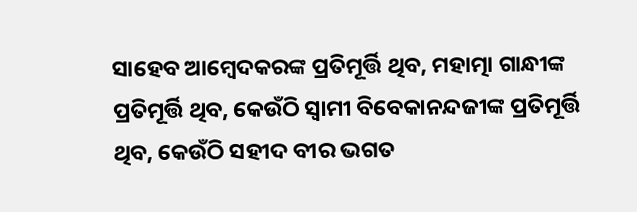ସାହେବ ଆମ୍ବେଦକରଙ୍କ ପ୍ରତିମୂର୍ତ୍ତି ଥିବ, ମହାତ୍ମା ଗାନ୍ଧୀଙ୍କ ପ୍ରତିମୂର୍ତ୍ତି ଥିବ, କେଉଁଠି ସ୍ୱାମୀ ବିବେକାନନ୍ଦଜୀଙ୍କ ପ୍ରତିମୂର୍ତ୍ତି ଥିବ, କେଉଁଠି ସହୀଦ ବୀର ଭଗତ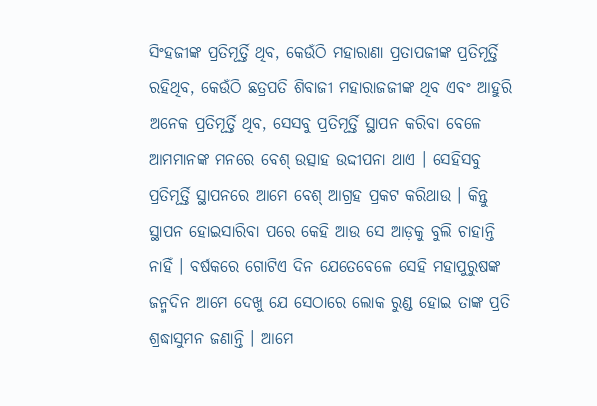ସିଂହଜୀଙ୍କ ପ୍ରତିମୂର୍ତ୍ତି ଥିବ, କେଉଁଠି ମହାରାଣା ପ୍ରତାପଜୀଙ୍କ ପ୍ରତିମୂର୍ତ୍ତି ରହିଥିବ, କେଉଁଠି ଛତ୍ରପତି ଶିବାଜୀ ମହାରାଜଜୀଙ୍କ ଥିବ ଏବଂ ଆହୁରି ଅନେକ ପ୍ରତିମୂର୍ତ୍ତି ଥିବ, ସେସବୁ ପ୍ରତିମୂର୍ତ୍ତି ସ୍ଥାପନ କରିବା ବେଳେ ଆମମାନଙ୍କ ମନରେ ବେଶ୍‌ ଉତ୍ସାହ ଉଦ୍ଦୀପନା ଥାଏ । ସେହିସବୁ ପ୍ରତିମୂର୍ତ୍ତି ସ୍ଥାପନରେ ଆମେ ବେଶ୍‌ ଆଗ୍ରହ ପ୍ରକଟ କରିଥାଉ । କିନ୍ତୁ ସ୍ଥାପନ ହୋଇସାରିବା ପରେ କେହି ଆଉ ସେ ଆଡ଼କୁ ବୁଲି ଚାହାନ୍ତି ନାହିଁ । ବର୍ଷକରେ ଗୋଟିଏ ଦିନ ଯେତେବେଳେ ସେହି ମହାପୁରୁଷଙ୍କ ଜନ୍ମଦିନ ଆମେ ଦେଖୁ ଯେ ସେଠାରେ ଲୋକ ରୁଣ୍ଡ ହୋଇ ତାଙ୍କ ପ୍ରତି ଶ୍ରଦ୍ଧାସୁମନ ଜଣାନ୍ତି । ଆମେ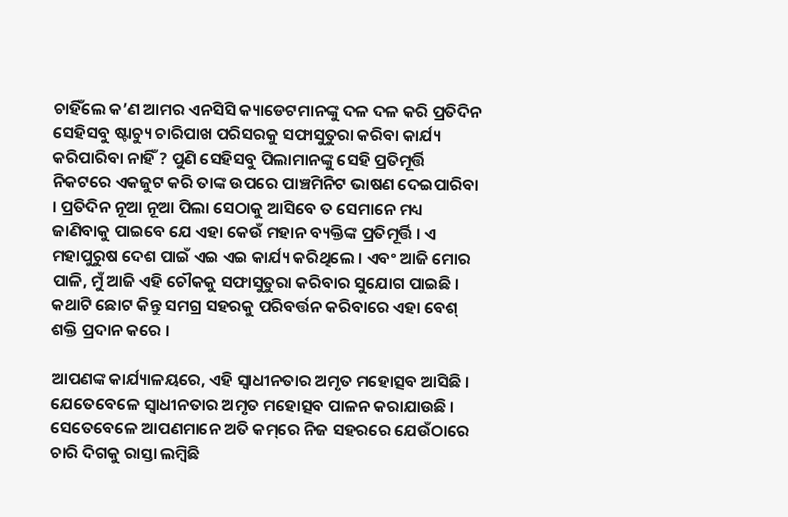ଚାହିଁଲେ କ’ଣ ଆମର ଏନସିସି କ୍ୟାଡେଟମାନଙ୍କୁ ଦଳ ଦଳ କରି ପ୍ରତିଦିନ ସେହିସବୁ ଷ୍ଟାଚ୍ୟୁ ଚାରିପାଖ ପରିସରକୁ ସଫାସୁତୁରା କରିବା କାର୍ଯ୍ୟ କରିପାରିବା ନାହିଁ ? ପୁଣି ସେହିସବୁ ପିଲାମାନଙ୍କୁ ସେହି ପ୍ରତିମୂର୍ତ୍ତି ନିକଟରେ ଏକଜୁଟ କରି ତାଙ୍କ ଉପରେ ପାଞ୍ଚମିନିଟ ଭାଷଣ ଦେଇପାରିବା । ପ୍ରତିଦିନ ନୂଆ ନୂଆ ପିଲା ସେଠାକୁ ଆସିବେ ତ ସେମାନେ ମଧ୍ୟ ଜାଣିବାକୁ ପାଇବେ ଯେ ଏହା କେଉଁ ମହାନ ବ୍ୟକ୍ତିଙ୍କ ପ୍ରତିମୂର୍ତ୍ତି । ଏ ମହାପୁରୁଷ ଦେଶ ପାଇଁ ଏଇ ଏଇ କାର୍ଯ୍ୟ କରିଥିଲେ । ଏବଂ ଆଜି ମୋର ପାଳି, ମୁଁ ଆଜି ଏହି ଚୌକକୁ ସଫାସୁତୁରା କରିବାର ସୁଯୋଗ ପାଇଛି । କଥାଟି ଛୋଟ କିନ୍ତୁ ସମଗ୍ର ସହରକୁ ପରିବର୍ତ୍ତନ କରିବାରେ ଏହା ବେଶ୍‌ ଶକ୍ତି ପ୍ରଦାନ କରେ ।

ଆପଣଙ୍କ କାର୍ଯ୍ୟାଳୟରେ, ଏହି ସ୍ୱାଧୀନତାର ଅମୃତ ମହୋତ୍ସବ ଆସିଛି । ଯେତେବେଳେ ସ୍ୱାଧୀନତାର ଅମୃତ ମହୋତ୍ସବ ପାଳନ କରାଯାଉଛି । ସେତେବେଳେ ଆପଣମାନେ ଅତି କମ୍‌ରେ ନିଜ ସହରରେ ଯେଉଁଠାରେ ଚାରି ଦିଗକୁ ରାସ୍ତା ଲମ୍ବିଛି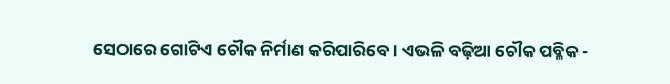ସେଠାରେ ଗୋଟିଏ ଚୌକ ନିର୍ମାଣ କରିପାରିବେ । ଏଭଳି ବଢ଼ିଆ ଚୌକ ପବ୍ଳିକ -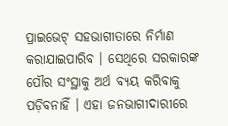ପ୍ରାଇଭେଟ୍‌ ସହଭାଗୀତାରେ ନିର୍ମାଣ କରାଯାଇପାରିବ । ସେଥିରେ ସରକାରଙ୍କ ପୌର ସଂସ୍ଥାକୁ ଅର୍ଥ ବ୍ୟୟ କରିବାକୁ ପଡ଼ିବନାହିଁ । ଏହା ଜନଭାଗୀଦାରୀରେ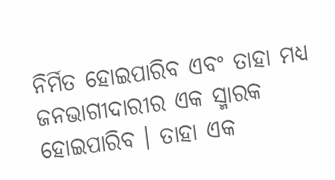ନିର୍ମିତ ହୋଇପାରିବ ଏବଂ ତାହା ମଧ୍ୟ ଜନଭାଗୀଦାରୀର ଏକ ସ୍ମାରକ ହୋଇପାରିବ । ତାହା ଏକ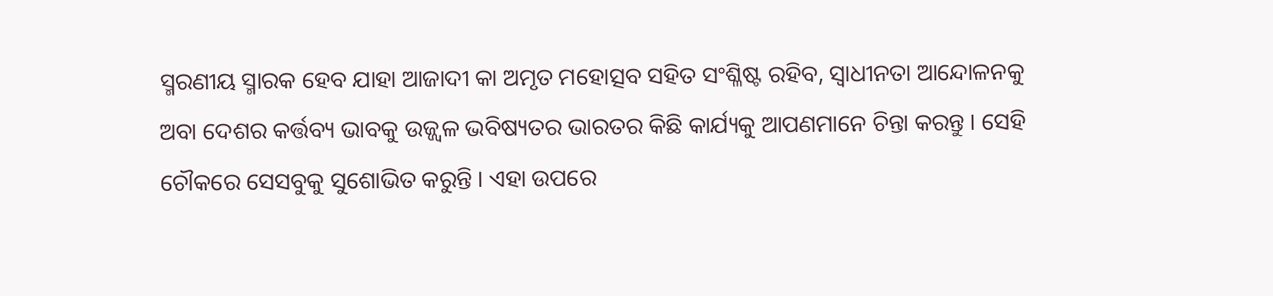ସ୍ମରଣୀୟ ସ୍ମାରକ ହେବ ଯାହା ଆଜାଦୀ କା ଅମୃତ ମହୋତ୍ସବ ସହିତ ସଂଶ୍ଳିଷ୍ଟ ରହିବ, ସ୍ୱାଧୀନତା ଆନ୍ଦୋଳନକୁ ଅବା ଦେଶର କର୍ତ୍ତବ୍ୟ ଭାବକୁ ଉଜ୍ଜ୍ୱଳ ଭବିଷ୍ୟତର ଭାରତର କିଛି କାର୍ଯ୍ୟକୁ ଆପଣମାନେ ଚିନ୍ତା କରନ୍ତୁ । ସେହି ଚୌକରେ ସେସବୁକୁ ସୁଶୋଭିତ କରୁନ୍ତି । ଏହା ଉପରେ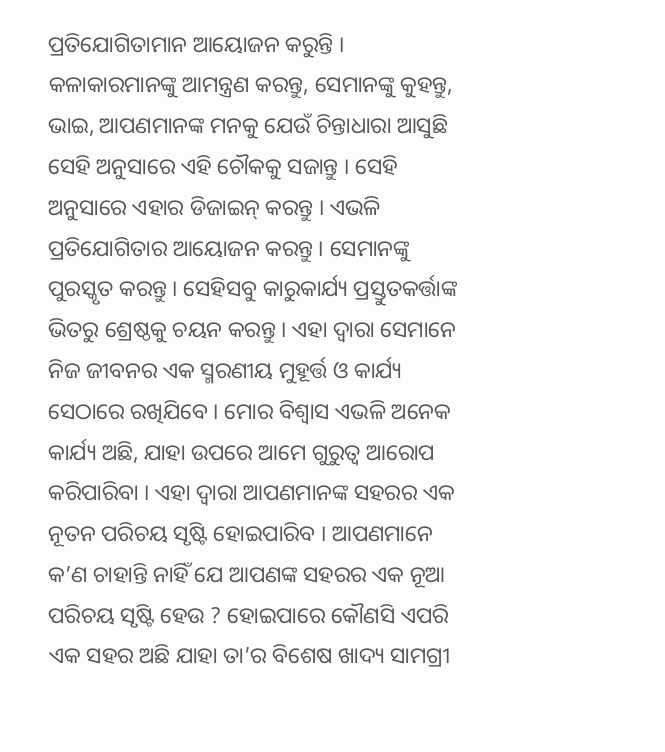ପ୍ରତିଯୋଗିତାମାନ ଆୟୋଜନ କରୁନ୍ତି । କଳାକାରମାନଙ୍କୁ ଆମନ୍ତ୍ରଣ କରନ୍ତୁ, ସେମାନଙ୍କୁ କୁହନ୍ତୁ, ଭାଇ, ଆପଣମାନଙ୍କ ମନକୁ ଯେଉଁ ଚିନ୍ତାଧାରା ଆସୁଛି ସେହି ଅନୁସାରେ ଏହି ଚୌକକୁ ସଜାନ୍ତୁ । ସେହି ଅନୁସାରେ ଏହାର ଡିଜାଇନ୍‌ କରନ୍ତୁ । ଏଭଳି ପ୍ରତିଯୋଗିତାର ଆୟୋଜନ କରନ୍ତୁ । ସେମାନଙ୍କୁ ପୁରସ୍କୃତ କରନ୍ତୁ । ସେହିସବୁ କାରୁକାର୍ଯ୍ୟ ପ୍ରସ୍ତୁତକର୍ତ୍ତାଙ୍କ ଭିତରୁ ଶ୍ରେଷ୍ଠକୁ ଚୟନ କରନ୍ତୁ । ଏହା ଦ୍ୱାରା ସେମାନେ ନିଜ ଜୀବନର ଏକ ସ୍ମରଣୀୟ ମୁହୂର୍ତ୍ତ ଓ କାର୍ଯ୍ୟ ସେଠାରେ ରଖିଯିବେ । ମୋର ବିଶ୍ୱାସ ଏଭଳି ଅନେକ କାର୍ଯ୍ୟ ଅଛି, ଯାହା ଉପରେ ଆମେ ଗୁରୁତ୍ୱ ଆରୋପ କରିପାରିବା । ଏହା ଦ୍ୱାରା ଆପଣମାନଙ୍କ ସହରର ଏକ ନୂତନ ପରିଚୟ ସୃଷ୍ଟି ହୋଇପାରିବ । ଆପଣମାନେ କ’ଣ ଚାହାନ୍ତି ନାହିଁ ଯେ ଆପଣଙ୍କ ସହରର ଏକ ନୂଆ ପରିଚୟ ସୃଷ୍ଟି ହେଉ ? ହୋଇପାରେ କୌଣସି ଏପରି ଏକ ସହର ଅଛି ଯାହା ତା’ର ବିଶେଷ ଖାଦ୍ୟ ସାମଗ୍ରୀ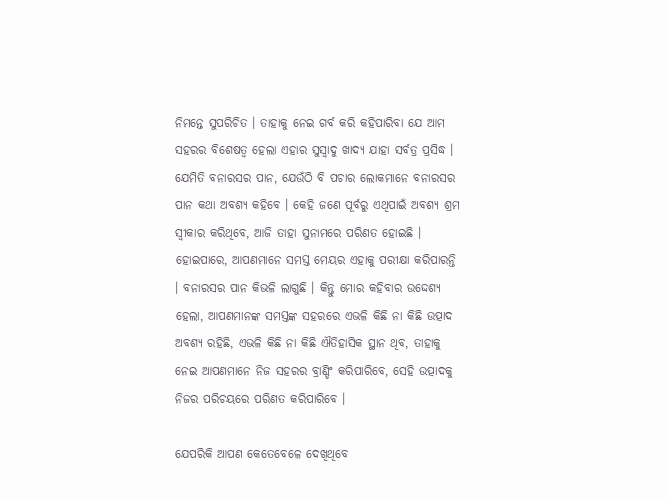ନିମନ୍ତେ ସୁପରିଚିତ । ତାହାକୁ ନେଇ ଗର୍ବ କରି କହିପାରିବା ଯେ ଆମ ସହରର ବିଶେଷତ୍ୱ ହେଲା ଏହାର ସୁସ୍ୱାଦୁ ଖାଦ୍ୟ ଯାହା ସର୍ବତ୍ର ପ୍ରସିଦ୍ଧ । ଯେମିତି ବନାରସର ପାନ, ଯେଉଁଠି ବି ପଚାର ଲୋକମାନେ ବନାରସର ପାନ କଥା ଅବଶ୍ୟ କହିବେ । କେହି ଜଣେ ପୂର୍ବରୁ ଏଥିପାଇଁ ଅବଶ୍ୟ ଶ୍ରମ ସ୍ୱୀକାର କରିଥିବେ, ଆଜି ତାହା ସୁନାମରେ ପରିଣତ ହୋଇଛି । ହୋଇପାରେ, ଆପଣମାନେ ସମସ୍ତ ମେୟର ଏହାକୁ ପରୀକ୍ଷା କରିପାରନ୍ତି । ବନାରସର ପାନ କିଭଳି ଲାଗୁଛି । କିନ୍ତୁ ମୋର କହିବାର ଉଦ୍ଦେଶ୍ୟ ହେଲା, ଆପଣମାନଙ୍କ ସମସ୍ତଙ୍କ ସହରରେ ଏଭଳି କିଛି ନା କିଛି ଉତ୍ପାଦ ଅବଶ୍ୟ ରହିଛି, ଏଭଳି କିଛି ନା କିଛି ଐତିହାସିକ ସ୍ଥାନ ଥିବ, ତାହାକୁ ନେଇ ଆପଣମାନେ ନିଜ ସହରର ବ୍ରାଣ୍ଡିଂ କରିପାରିବେ, ସେହି ଉତ୍ପାଦକୁ ନିଜର ପରିଚୟରେ ପରିଣତ କରିପାରିବେ ।

ଯେପରିକି ଆପଣ କେତେବେଳେ ଦେଖିଥିବେ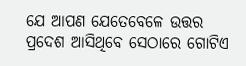ଯେ ଆପଣ ଯେତେବେଳେ ଉତ୍ତର ପ୍ରଦେଶ ଆସିଥିବେ ସେଠାରେ ଗୋଟିଏ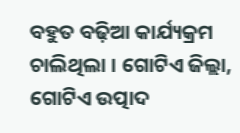ବହୁତ ବଢ଼ିଆ କାର୍ଯ୍ୟକ୍ରମ ଚାଲିଥିଲା । ଗୋଟିଏ ଜିଲ୍ଲା, ଗୋଟିଏ ଉତ୍ପାଦ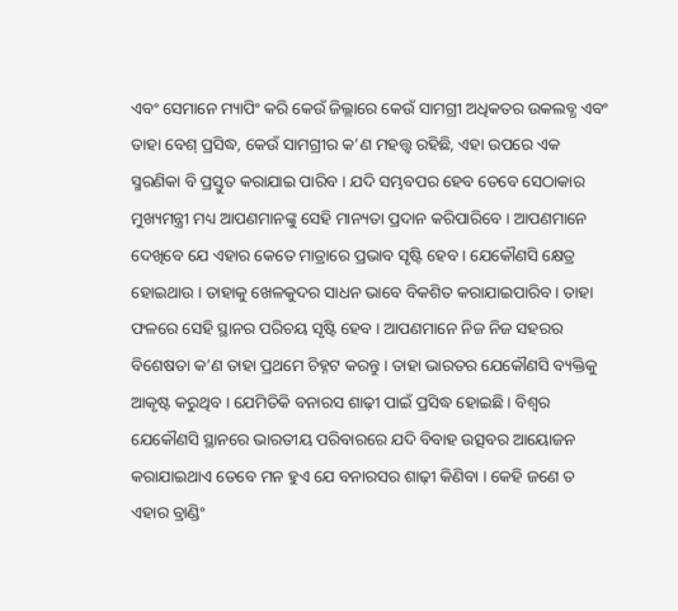ଏବଂ ସେମାନେ ମ୍ୟାପିଂ କରି କେଉଁ ଜିଲ୍ଲାରେ କେଉଁ ସାମଗ୍ରୀ ଅଧିକତର ଉକଲବ୍ଧ ଏବଂ ତାହା ବେଶ୍‌ ପ୍ରସିଦ୍ଧ, କେଉଁ ସାମଗ୍ରୀର କ’ଣ ମହତ୍ତ୍ୱ ରହିଛି, ଏହା ଉପରେ ଏକ ସ୍ମରଣିକା ବି ପ୍ରସ୍ତୁତ କରାଯାଇ ପାରିବ । ଯଦି ସମ୍ଭବପର ହେବ ତେବେ ସେଠାକାର ମୁଖ୍ୟମନ୍ତ୍ରୀ ମଧ୍ୟ ଆପଣମାନଙ୍କୁ ସେହି ମାନ୍ୟତା ପ୍ରଦାନ କରିପାରିବେ । ଆପଣମାନେ ଦେଖିବେ ଯେ ଏହାର କେତେ ମାତ୍ରାରେ ପ୍ରଭାବ ସୃଷ୍ଟି ହେବ । ଯେକୌଣସି କ୍ଷେତ୍ର ହୋଇଥାଉ । ତାହାକୁ ଖେଳକୁଦର ସାଧନ ଭାବେ ବିକଶିତ କରାଯାଇପାରିବ । ତାହା ଫଳରେ ସେହି ସ୍ଥାନର ପରିଚୟ ସୃଷ୍ଟି ହେବ । ଆପଣମାନେ ନିଜ ନିଜ ସହରର ବିଶେଷତା କ’ଣ ତାହା ପ୍ରଥମେ ଚିହ୍ନଟ କରନ୍ତୁ । ତାହା ଭାରତର ଯେକୌଣସି ବ୍ୟକ୍ତିକୁ ଆକୃଷ୍ଟ କରୁଥିବ । ଯେମିତିକି ବନାରସ ଶାଢ଼ୀ ପାଇଁ ପ୍ରସିଦ୍ଧ ହୋଇଛି । ବିଶ୍ୱର ଯେକୌଣସି ସ୍ଥାନରେ ଭାରତୀୟ ପରିବାରରେ ଯଦି ବିବାହ ଉତ୍ସବର ଆୟୋଜନ କରାଯାଇଥାଏ ତେବେ ମନ ହୁଏ ଯେ ବନାରସର ଶାଢ଼ୀ କିଣିବା । କେହି ଜଣେ ତ ଏହାର ବ୍ରାଣ୍ଡିଂ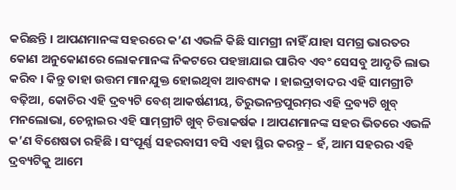କରିଛନ୍ତି । ଆପଣମାନଙ୍କ ସହରରେ କ’ଣ ଏଭଳି କିଛି ସାମଗ୍ରୀ ନାହିଁ ଯାହା ସମଗ୍ର ଭାରତର କୋଣ ଅନୁକୋଣରେ ଲୋକମାନଙ୍କ ନିକଟରେ ପହଞ୍ଚାଯାଇ ପାରିବ ଏବଂ ସେସବୁ ଆଦୃତି ଲାଭ କରିବ । କିନ୍ତୁ ତାହା ଉତ୍ତମ ମାନଯୁକ୍ତ ହୋଇଥିବା ଆବଶ୍ୟକ । ହାଇଦ୍ରାବାଦର ଏହି ସାମଗ୍ରୀଟି ବଢ଼ିଆ, କୋଚିର ଏହି ଦ୍ରବ୍ୟଟି ବେଶ୍‌ ଆକର୍ଷଣୀୟ, ତିରୁଭନନ୍ତପୁରମ୍‌ର ଏହି ଦ୍ରବ୍ୟଟି ଖୁବ୍‌ ମନଲୋଭା, ଚେନ୍ନାଇର ଏହି ସାମ୍‌ଗ୍ରୀଟି ଖୁବ୍‌ ଚିତ୍ତାକର୍ଷକ । ଆପଣମାନଙ୍କ ସହର ଭିତରେ ଏଭଳି କ’ଣ ବିଶେଷତା ରହିଛି । ସଂପୂର୍ଣ୍ଣ ସହରବାସୀ ବସି ଏହା ସ୍ଥିର କରନ୍ତୁ – ହଁ, ଆମ ସହରର ଏହି ଦ୍ରବ୍ୟଟିକୁ ଆମେ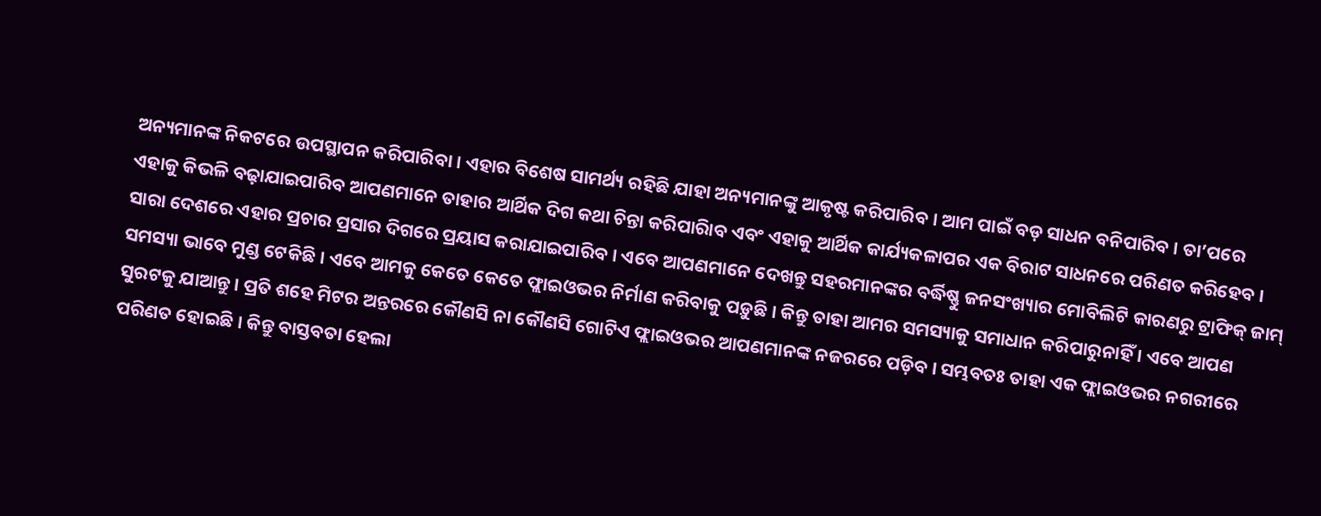ଅନ୍ୟମାନଙ୍କ ନିକଟରେ ଉପସ୍ଥାପନ କରିପାରିବା । ଏହାର ବିଶେଷ ସାମର୍ଥ୍ୟ ରହିଛି ଯାହା ଅନ୍ୟମାନଙ୍କୁ ଆକୃଷ୍ଟ କରିପାରିବ । ଆମ ପାଇଁ ବଡ଼ ସାଧନ ବନିପାରିବ । ତା’ପରେ ଏହାକୁ କିଭଳି ବଢ଼ାଯାଇପାରିବ ଆପଣମାନେ ତାହାର ଆର୍ଥିକ ଦିଗ କଥା ଚିନ୍ତା କରିପାରିାବ ଏବଂ ଏହାକୁ ଆର୍ଥିକ କାର୍ଯ୍ୟକଳାପର ଏକ ବିରାଟ ସାଧନରେ ପରିଣତ କରିହେବ । ସାରା ଦେଶରେ ଏହାର ପ୍ରଚାର ପ୍ରସାର ଦିଗରେ ପ୍ରୟାସ କରାଯାଇପାରିବ । ଏବେ ଆପଣମାନେ ଦେଖନ୍ତୁ ସହରମାନଙ୍କର ବର୍ଦ୍ଧିଷ୍ଣୁ ଜନସଂଖ୍ୟାର ମୋବିଲିଟି କାରଣରୁ ଟ୍ରାଫିକ୍‌ ଜାମ୍‌ ସମସ୍ୟା ଭାବେ ମୁଣ୍ଡ ଟେକିଛି । ଏବେ ଆମକୁ କେତେ କେତେ ଫ୍ଲାଇଓଭର ନିର୍ମାଣ କରିବାକୁ ପଡ଼ୁଛି । କିନ୍ତୁ ତାହା ଆମର ସମସ୍ୟାକୁ ସମାଧାନ କରିପାରୁନାହିଁ । ଏବେ ଆପଣ ସୁରଟକୁ ଯାଆନ୍ତୁ । ପ୍ରତି ଶହେ ମିଟର ଅନ୍ତରରେ କୌଣସି ନା କୌଣସି ଗୋଟିଏ ଫ୍ଲାଇଓଭର ଆପଣମାନଙ୍କ ନଜରରେ ପଡ଼ିବ । ସମ୍ଭବତଃ ତାହା ଏକ ଫ୍ଲାଇଓଭର ନଗରୀରେ ପରିଣତ ହୋଇଛି । କିନ୍ତୁ ବାସ୍ତବତା ହେଲା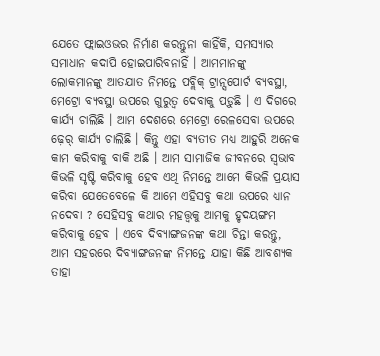ଯେତେ ଫ୍ଲାଇଓଭର ନିର୍ମାଣ କରନ୍ତୁନା କାହିଁକି, ସମସ୍ୟାର ସମାଧାନ କଦାପି ହୋଇପାରିବନାହିଁ । ଆମମାନଙ୍କୁ ଲୋକମାନଙ୍କୁ ଆତଯାତ ନିମନ୍ତେ ପବ୍ଲିକ୍‌ ଟ୍ରାନ୍ସପୋର୍ଟ ବ୍ୟବସ୍ଥା, ମେଟ୍ରୋ ବ୍ୟବସ୍ଥା ଉପରେ ଗୁରୁତ୍ୱ ଦେବାକୁ ପଡ଼ୁଛି । ଏ ଦିଗରେ କାର୍ଯ୍ୟ ଚାଲିଛି । ଆମ ଦେଶରେ ମେଟ୍ରୋ ରେଳସେବା ଉପରେ ଢ଼େର୍‌ କାର୍ଯ୍ୟ ଚାଲିଛି । କିନ୍ତୁ ଏହା ବ୍ୟତୀତ ମଧ୍ୟ ଆହୁରି ଅନେକ କାମ କରିବାକୁ ବାକି ଅଛି । ଆମ ସାମାଜିକ ଜୀବନରେ ସ୍ୱଭାବ କିଭଳି ସୃଷ୍ଟି କରିବାକୁ ହେବ ଏଥି ନିମନ୍ତେ ଆମେ କିଭଳି ପ୍ରୟାସ କରିବା ଯେତେବେଳେ କି ଆମେ ଏହିସବୁ କଥା ଉପରେ ଧ୍ୟାନ ନଦେବା ? ସେହିସବୁ କଥାର ମହତ୍ତ୍ୱକୁ ଆମକୁ ହୃଦୟଙ୍ଗମ କରିବାକୁ ହେବ । ଏବେ ଦିବ୍ୟାଙ୍ଗଜନଙ୍କ କଥା ଚିନ୍ତା କରନ୍ତୁ, ଆମ ସହରରେ ଦିବ୍ୟାଙ୍ଗଜନଙ୍କ ନିମନ୍ତେ ଯାହା କିଛି ଆବଶ୍ୟକ ତାହା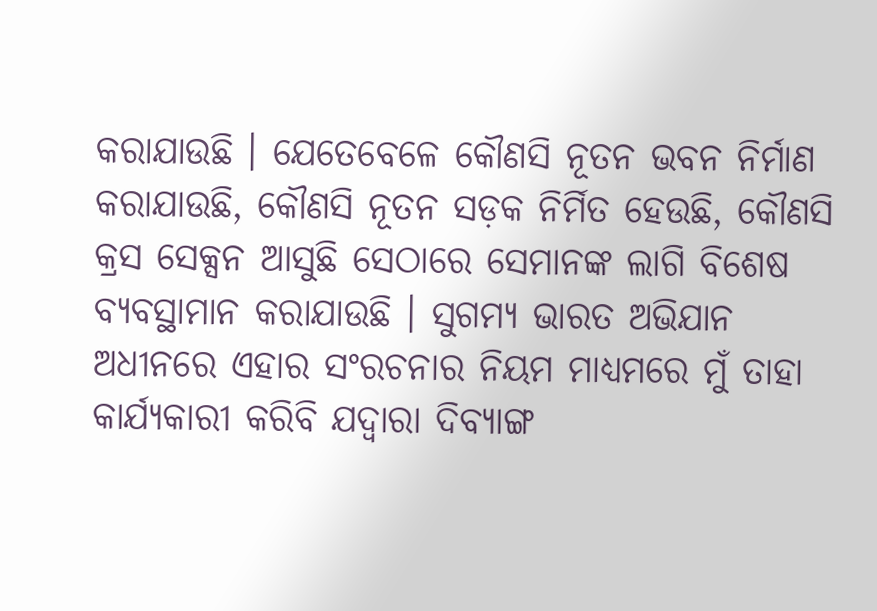କରାଯାଉଛି । ଯେତେବେଳେ କୌଣସି ନୂତନ ଭବନ ନିର୍ମାଣ କରାଯାଉଛି, କୌଣସି ନୂତନ ସଡ଼କ ନିର୍ମିତ ହେଉଛି, କୌଣସି କ୍ରସ ସେକ୍ସନ ଆସୁଛି ସେଠାରେ ସେମାନଙ୍କ ଲାଗି ବିଶେଷ ବ୍ୟବସ୍ଥାମାନ କରାଯାଉଛି । ସୁଗମ୍ୟ ଭାରତ ଅଭିଯାନ ଅଧୀନରେ ଏହାର ସଂରଚନାର ନିୟମ ମାଧ୍ୟମରେ ମୁଁ ତାହା କାର୍ଯ୍ୟକାରୀ କରିବି ଯଦ୍ୱାରା ଦିବ୍ୟାଙ୍ଗ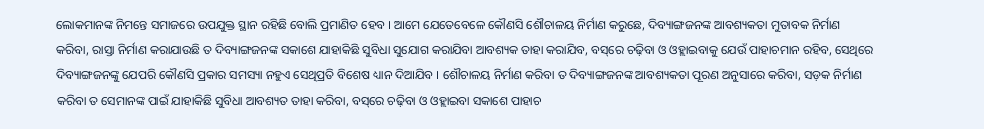ଲୋକମାନଙ୍କ ନିମନ୍ତେ ସମାଜରେ ଉପଯୁକ୍ତ ସ୍ଥାନ ରହିଛି ବୋଲି ପ୍ରମାଣିତ ହେବ । ଆମେ ଯେତେବେଳେ କୌଣସି ଶୌଚାଳୟ ନିର୍ମାଣ କରୁଛେ, ଦିବ୍ୟାଙ୍ଗଜନଙ୍କ ଆବଶ୍ୟକତା ମୁତାବକ ନିର୍ମାଣ କରିବା, ରାସ୍ତା ନିର୍ମାଣ କରାଯାଉଛି ତ ଦିବ୍ୟାଙ୍ଗଜନଙ୍କ ସକାଶେ ଯାହାକିଛି ସୁବିଧା ସୁଯୋଗ କରାଯିବା ଆବଶ୍ୟକ ତାହା କରାଯିବ, ବସ୍‌ରେ ଚଢ଼ିବା ଓ ଓହ୍ଲାଇବାକୁ ଯେଉଁ ପାହାଚମାନ ରହିବ, ସେଥିରେ ଦିବ୍ୟାଙ୍ଗଜନଙ୍କୁ ଯେପରି କୌଣସି ପ୍ରକାର ସମସ୍ୟା ନହୁଏ ସେଥିପ୍ରତି ବିଶେଷ ଧ୍ୟାନ ଦିଆଯିବ । ଶୌଚାଳୟ ନିର୍ମାଣ କରିବା ତ ଦିବ୍ୟାଙ୍ଗଜନଙ୍କ ଆବଶ୍ୟକତା ପୂରଣ ଅନୁସାରେ କରିବା, ସଡ଼କ ନିର୍ମାଣ କରିବା ତ ସେମାନଙ୍କ ପାଇଁ ଯାହାକିଛି ସୁବିଧା ଆବଶ୍ୟତ ତାହା କରିବା, ବସ୍‌ରେ ଚଢ଼ିବା ଓ ଓହ୍ଲାଇବା ସକାଶେ ପାହାଚ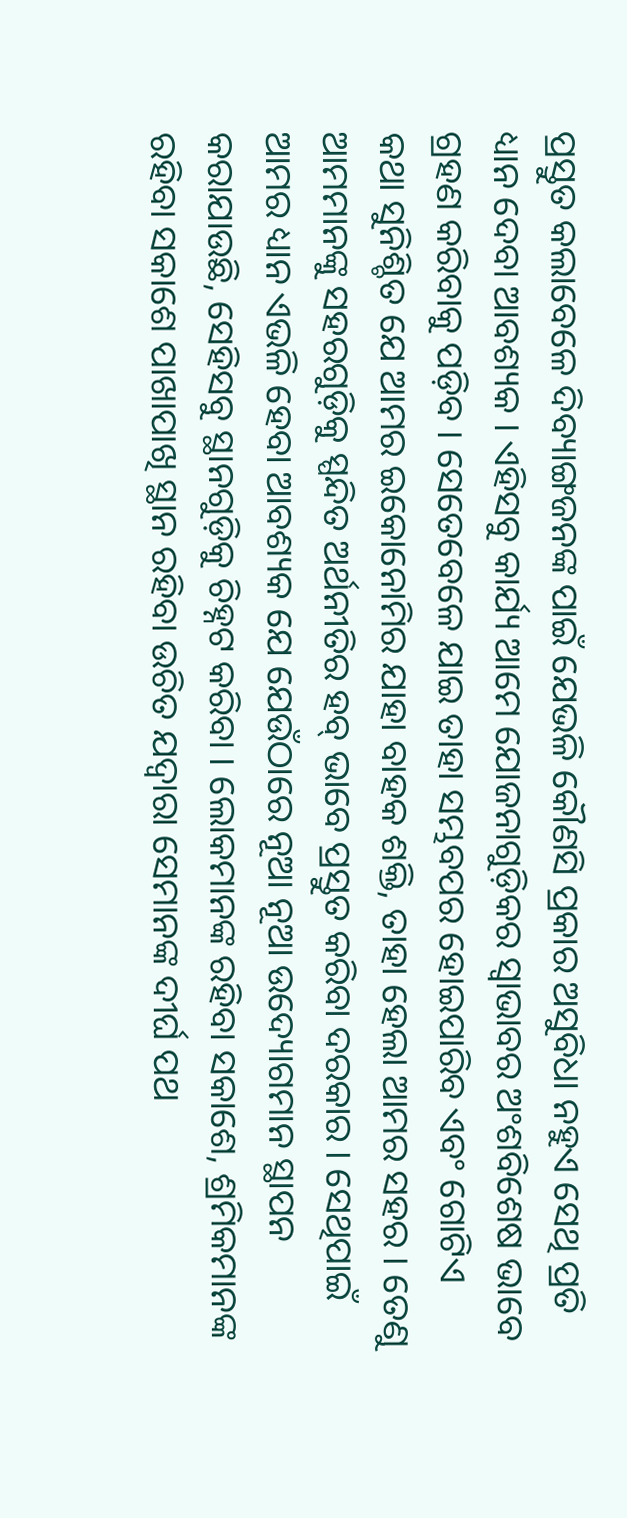ପ୍ରସ୍ତୁତ କଲାବେଳେ ଦିବ୍ୟାଙ୍ଗଜନଙ୍କ ପାଇଁ ଯେଭଳି କୌଣସି ପ୍ରକାର ଅସୁବିଧା ନହୁଏ ସେଥି ପ୍ରତି ଧ୍ୟାନ ଦେବା ଆବଶ୍ୟକ । ଏହିସବୁ କାର୍ଯ୍ୟ ଆମେ ଯୋଜନାଗୁଡ଼ିକର ସ୍ୱାଭାବର ଅଂଶବିଶେଷ ଭାବେ ଗ୍ରହଣ କରିବାକୁ ପଡ଼ିବ । ସେତେବେଳେ ଯାଇ ତାହା ସମ୍ଭବପର ହୋଇପାରିବ ଏବଂ ଗୋଟିଏ କଥା ସୁନିଶ୍ଚିତ ଯେ ଆମର ଇକୋନୋମିର ଯାହା ବାହକ ଶକ୍ତି, ତାହା ହେଲା ଆମର ସହର । ତେଣୁ ଆମମାନଙ୍କୁ ସହରଗୁଡ଼ିକୁ ସ୍ପନ୍ଦିତ ଅର୍ଥନୀତିର ହବ୍‌ ଭାବେ ପ୍ରସ୍ତୁତ କରିବା ଦରକାର । ସେଥିପାଇଁ ଆମର ଧ୍ୟାନ ଏଭଳି ହେବା ଆବଶ୍ୟକ ଯେ ଯେଉଁଠାରେ ନୂଆ ନୂଆ ଉଦ୍ୟୋଗମାନ ସ୍ଥାପନ କରାଯାଉଛି, ସେହିସବୁ ସ୍ଥାନଗୁଡ଼ିକୁ ଚିହ୍ନଟ କରିବା । ଲୋକମାନଙ୍କ ରହିବା ସକାଶେ, ଶ୍ରମିକମାନଙ୍କ ରହିବା ସକାଶେ ପାଖାପାଖି ସ୍ଥାନ ରହିବା ଉଚିତ ଯଦ୍ୱାରା ସେମାନଙ୍କ ଦୀର୍ଘ ପଥ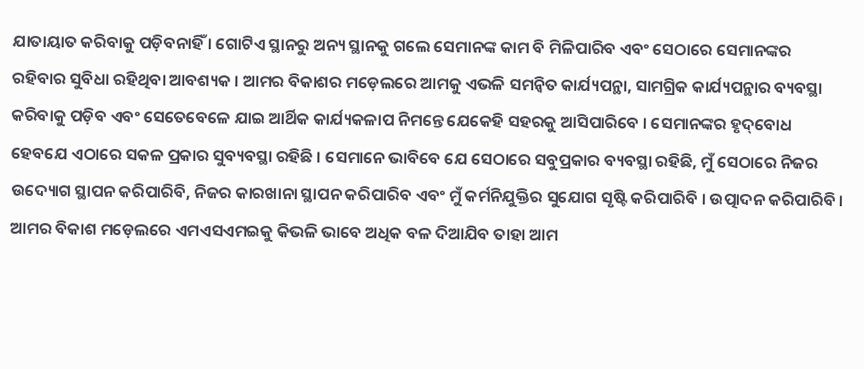ଯାତାୟାତ କରିବାକୁ ପଡ଼ିବନାହିଁ । ଗୋଟିଏ ସ୍ଥାନରୁ ଅନ୍ୟ ସ୍ଥାନକୁ ଗଲେ ସେମାନଙ୍କ କାମ ବି ମିଳିପାରିବ ଏବଂ ସେଠାରେ ସେମାନଙ୍କର ରହିବାର ସୁବିଧା ରହିଥିବା ଆବଶ୍ୟକ । ଆମର ବିକାଶର ମଡ଼େଲରେ ଆମକୁ ଏଭଳି ସମନ୍ୱିତ କାର୍ଯ୍ୟପନ୍ଥା, ସାମଗ୍ରିକ କାର୍ଯ୍ୟପନ୍ଥାର ବ୍ୟବସ୍ଥା କରିବାକୁ ପଡ଼ିବ ଏବଂ ସେତେବେଳେ ଯାଇ ଆର୍ଥିକ କାର୍ଯ୍ୟକଳାପ ନିମନ୍ତେ ଯେକେହି ସହରକୁ ଆସିପାରିବେ । ସେମାନଙ୍କର ହୃଦ୍‌ବୋଧ ହେବଯେ ଏଠାରେ ସକଳ ପ୍ରକାର ସୁବ୍ୟବସ୍ଥା ରହିଛି । ସେମାନେ ଭାବିବେ ଯେ ସେଠାରେ ସବୁପ୍ରକାର ବ୍ୟବସ୍ଥା ରହିଛି, ମୁଁ ସେଠାରେ ନିଜର ଉଦ୍ୟୋଗ ସ୍ଥାପନ କରିପାରିବି, ନିଜର କାରଖାନା ସ୍ଥାପନ କରିପାରିବ ଏବଂ ମୁଁ କର୍ମନିଯୁକ୍ତିର ସୁଯୋଗ ସୃଷ୍ଟି କରିପାରିବି । ଉତ୍ପାଦନ କରିପାରିବି । ଆମର ବିକାଶ ମଡ଼େଲରେ ଏମଏସଏମଇକୁ କିଭଳି ଭାବେ ଅଧିକ ବଳ ଦିଆଯିବ ତାହା ଆମ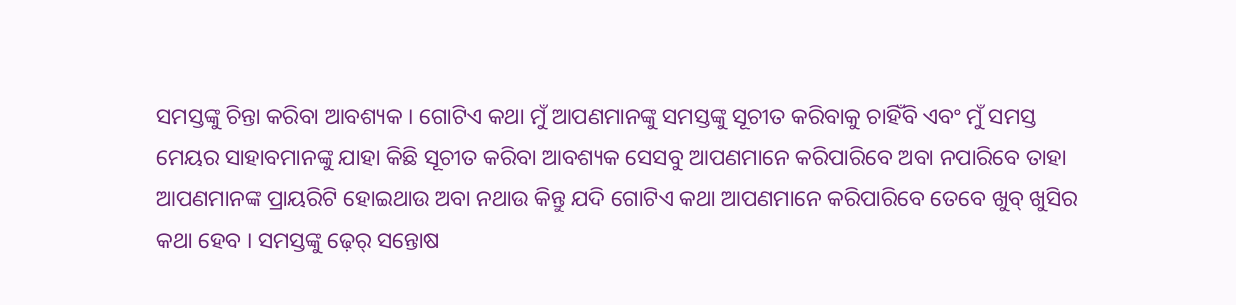ସମସ୍ତଙ୍କୁ ଚିନ୍ତା କରିବା ଆବଶ୍ୟକ । ଗୋଟିଏ କଥା ମୁଁ ଆପଣମାନଙ୍କୁ ସମସ୍ତଙ୍କୁ ସୂଚୀତ କରିବାକୁ ଚାହିଁବି ଏବଂ ମୁଁ ସମସ୍ତ ମେୟର ସାହାବମାନଙ୍କୁ ଯାହା କିଛି ସୂଚୀତ କରିବା ଆବଶ୍ୟକ ସେସବୁ ଆପଣମାନେ କରିପାରିବେ ଅବା ନପାରିବେ ତାହା ଆପଣମାନଙ୍କ ପ୍ରାୟରିଟି ହୋଇଥାଉ ଅବା ନଥାଉ କିନ୍ତୁ ଯଦି ଗୋଟିଏ କଥା ଆପଣମାନେ କରିପାରିବେ ତେବେ ଖୁବ୍‌ ଖୁସିର କଥା ହେବ । ସମସ୍ତଙ୍କୁ ଢ଼େର୍‌ ସନ୍ତୋଷ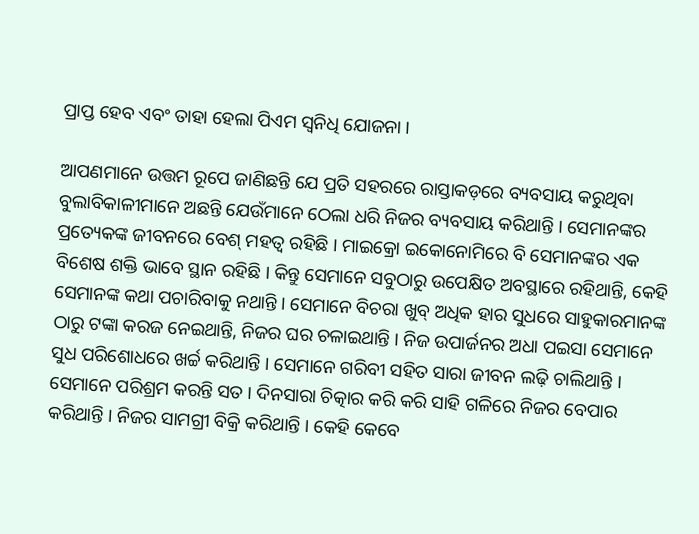ପ୍ରାପ୍ତ ହେବ ଏବଂ ତାହା ହେଲା ପିଏମ ସ୍ୱନିଧି ଯୋଜନା ।

ଆପଣମାନେ ଉତ୍ତମ ରୂପେ ଜାଣିଛନ୍ତି ଯେ ପ୍ରତି ସହରରେ ରାସ୍ତାକଡ଼ରେ ବ୍ୟବସାୟ କରୁଥିବା ବୁଲାବିକାଳୀମାନେ ଅଛନ୍ତି ଯେଉଁମାନେ ଠେଲା ଧରି ନିଜର ବ୍ୟବସାୟ କରିଥାନ୍ତି । ସେମାନଙ୍କର ପ୍ରତ୍ୟେକଙ୍କ ଜୀବନରେ ବେଶ୍‌ ମହତ୍ୱ ରହିଛି । ମାଇକ୍ରୋ ଇକୋନୋମିରେ ବି ସେମାନଙ୍କର ଏକ ବିଶେଷ ଶକ୍ତି ଭାବେ ସ୍ଥାନ ରହିଛି । କିନ୍ତୁ ସେମାନେ ସବୁଠାରୁ ଉପେକ୍ଷିତ ଅବସ୍ଥାରେ ରହିଥାନ୍ତି, କେହି ସେମାନଙ୍କ କଥା ପଚାରିବାକୁ ନଥାନ୍ତି । ସେମାନେ ବିଚରା ଖୁବ୍‌ ଅଧିକ ହାର ସୁଧରେ ସାହୁକାରମାନଙ୍କ ଠାରୁ ଟଙ୍କା କରଜ ନେଇଥାନ୍ତି, ନିଜର ଘର ଚଳାଇଥାନ୍ତି । ନିଜ ଉପାର୍ଜନର ଅଧା ପଇସା ସେମାନେ ସୁଧ ପରିଶୋଧରେ ଖର୍ଚ୍ଚ କରିଥାନ୍ତି । ସେମାନେ ଗରିବୀ ସହିତ ସାରା ଜୀବନ ଲଢ଼ି ଚାଲିଥାନ୍ତି । ସେମାନେ ପରିଶ୍ରମ କରନ୍ତି ସତ । ଦିନସାରା ଚିତ୍କାର କରି କରି ସାହି ଗଳିରେ ନିଜର ବେପାର କରିଥାନ୍ତି । ନିଜର ସାମଗ୍ରୀ ବିକ୍ରି କରିଥାନ୍ତି । କେହି କେବେ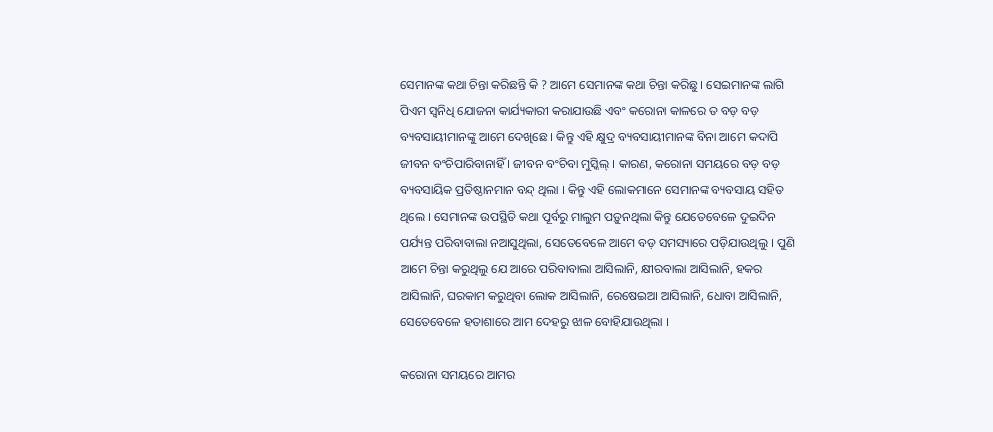ସେମାନଙ୍କ କଥା ଚିନ୍ତା କରିଛନ୍ତି କି ? ଆମେ ସେମାନଙ୍କ କଥା ଚିନ୍ତା କରିଛୁ । ସେଇମାନଙ୍କ ଲାଗି ପିଏମ ସ୍ୱନିଧି ଯୋଜନା କାର୍ଯ୍ୟକାରୀ କରାଯାଉଛି ଏବଂ କରୋନା କାଳରେ ତ ବଡ଼ ବଡ଼ ବ୍ୟବସାୟୀମାନଙ୍କୁ ଆମେ ଦେଖିଛେ । କିନ୍ତୁ ଏହି କ୍ଷୁଦ୍ର ବ୍ୟବସାୟୀମାନଙ୍କ ବିନା ଆମେ କଦାପି ଜୀବନ ବଂଚିପାରିବାନାହିଁ । ଜୀବନ ବଂଚିବା ମୁସ୍କିଲ୍‌ । କାରଣ, କରୋନା ସମୟରେ ବଡ଼ ବଡ଼ ବ୍ୟବସାୟିକ ପ୍ରତିଷ୍ଠାନମାନ ବନ୍ଦ୍‌ ଥିଲା । କିନ୍ତୁ ଏହି ଲୋକମାନେ ସେମାନଙ୍କ ବ୍ୟବସାୟ ସହିତ ଥିଲେ । ସେମାନଙ୍କ ଉପସ୍ଥିତି କଥା ପୂର୍ବରୁ ମାଲୁମ ପଡ଼ୁନଥିଲା କିନ୍ତୁ ଯେତେବେଳେ ଦୁଇଦିନ ପର୍ଯ୍ୟନ୍ତ ପରିବାବାଲା ନଆସୁଥିଲା, ସେତେବେଳେ ଆମେ ବଡ଼ ସମସ୍ୟାରେ ପଡ଼ିଯାଉଥିଲୁ । ପୁଣି ଆମେ ଚିନ୍ତା କରୁଥିଲୁ ଯେ ଆରେ ପରିବାବାଲା ଆସିଲାନି, କ୍ଷୀରବାଲା ଆସିଲାନି, ହକର ଆସିଲାନି, ଘରକାମ କରୁଥିବା ଲୋକ ଆସିଲାନି, ରେଷେଇଆ ଆସିଲାନି, ଧୋବା ଆସିଲାନି, ସେତେବେଳେ ହତାଶାରେ ଆମ ଦେହରୁ ଝାଳ ବୋହିଯାଉଥିଲା ।

କରୋନା ସମୟରେ ଆମର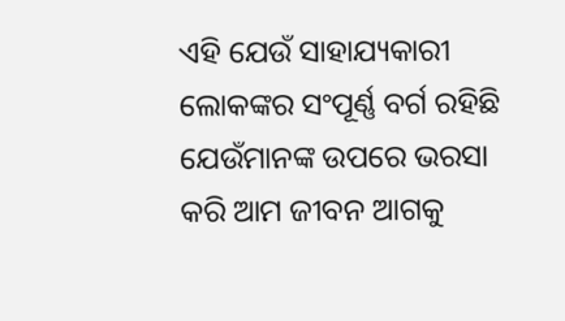ଏହି ଯେଉଁ ସାହାଯ୍ୟକାରୀ ଲୋକଙ୍କର ସଂପୂର୍ଣ୍ଣ ବର୍ଗ ରହିଛି ଯେଉଁମାନଙ୍କ ଉପରେ ଭରସା କରି ଆମ ଜୀବନ ଆଗକୁ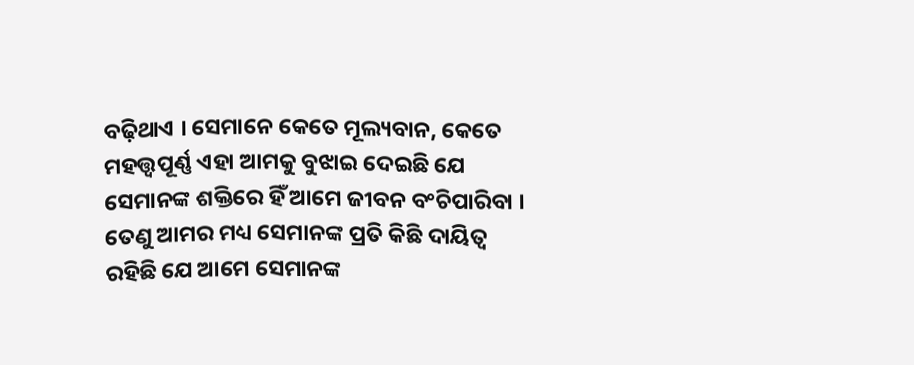ବଢ଼ିଥାଏ । ସେମାନେ କେତେ ମୂଲ୍ୟବାନ, କେତେ ମହତ୍ତ୍ୱପୂର୍ଣ୍ଣ ଏହା ଆମକୁ ବୁଝାଇ ଦେଇଛି ଯେ ସେମାନଙ୍କ ଶକ୍ତିରେ ହିଁ ଆମେ ଜୀବନ ବଂଚିପାରିବା । ତେଣୁ ଆମର ମଧ୍ୟ ସେମାନଙ୍କ ପ୍ରତି କିଛି ଦାୟିତ୍ୱ ରହିଛି ଯେ ଆମେ ସେମାନଙ୍କ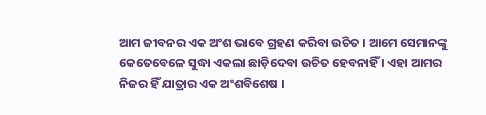ଆମ ଜୀବନର ଏକ ଅଂଶ ଭାବେ ଗ୍ରହଣ କରିବା ଉଚିତ । ଆମେ ସେମାନଙ୍କୁ କେତେବେଳେ ସୁଦ୍ଧା ଏକଲା ଛାଡ଼ିଦେବା ଉଚିତ ହେବନାହିଁ । ଏହା ଆମର ନିଜର ହିଁ ଯାତ୍ରାର ଏକ ଅଂଶବିଶେଷ ।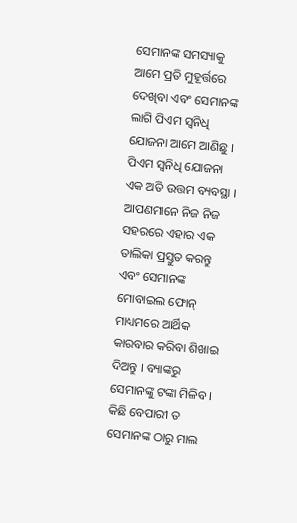ସେମାନଙ୍କ ସମସ୍ୟାକୁ ଆମେ ପ୍ରତି ମୁହୂର୍ତ୍ତରେ ଦେଖିବା ଏବଂ ସେମାନଙ୍କ ଲାଗି ପିଏମ ସ୍ୱନିଧି ଯୋଜନା ଆମେ ଆଣିଛୁ । ପିଏମ ସ୍ୱନିଧି ଯୋଜନା ଏକ ଅତି ଉତ୍ତମ ବ୍ୟବସ୍ଥା । ଆପଣମାନେ ନିଜ ନିଜ ସହରରେ ଏହାର ଏକ ତାଲିକା ପ୍ରସ୍ତୁତ କରନ୍ତୁ ଏବଂ ସେମାନଙ୍କ ମୋବାଇଲ ଫୋନ୍‌ ମାଧ୍ୟମରେ ଆର୍ଥିକ କାରବାର କରିବା ଶିଖାଇ ଦିଅନ୍ତୁ । ବ୍ୟାଙ୍କରୁ ସେମାନଙ୍କୁ ଟଙ୍କା ମିଳିବ । କିଛି ବେପାରୀ ତ ସେମାନଙ୍କ ଠାରୁ ମାଲ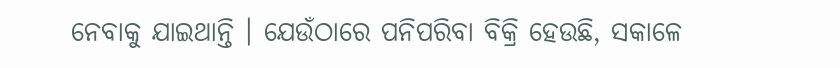ନେବାକୁ ଯାଇଥାନ୍ତି । ଯେଉଁଠାରେ ପନିପରିବା ବିକ୍ରି ହେଉଛି, ସକାଳେ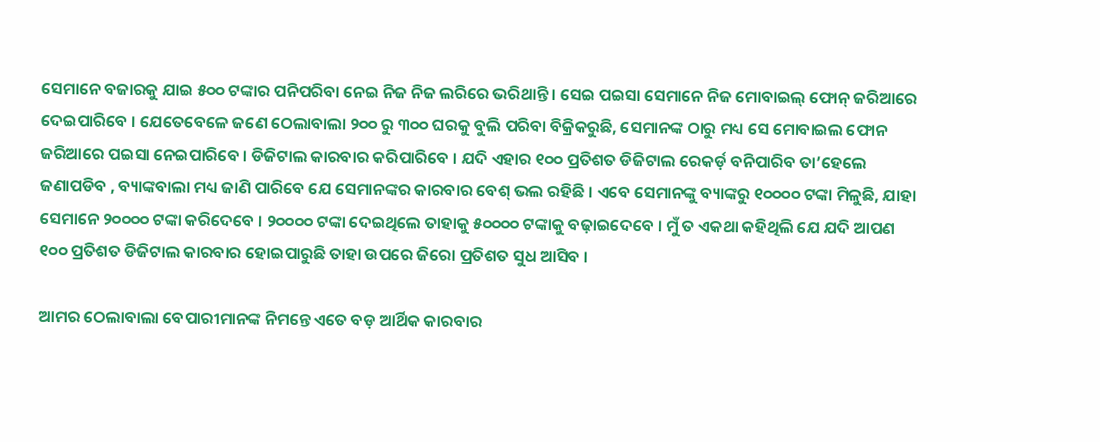ସେମାନେ ବଜାରକୁ ଯାଇ ୫୦୦ ଟଙ୍କାର ପନିପରିବା ନେଇ ନିଜ ନିଜ ଲରିରେ ଭରିଥାନ୍ତି । ସେଇ ପଇସା ସେମାନେ ନିଜ ମୋବାଇଲ୍‌ ଫୋନ୍‌ ଜରିଆରେ ଦେଇପାରିବେ । ଯେତେବେଳେ ଜଣେ ଠେଲାବାଲା ୨୦୦ ରୁ ୩୦୦ ଘରକୁ ବୁଲି ପରିବା ବିକ୍ରିକରୁଛି, ସେମାନଙ୍କ ଠାରୁ ମଧ୍ୟ ସେ ମୋବାଇଲ ଫୋନ ଜରିଆରେ ପଇସା ନେଇପାରିବେ । ଡିଜିଟାଲ କାରବାର କରିପାରିବେ । ଯଦି ଏହାର ୧୦୦ ପ୍ରତିଶତ ଡିଜିଟାଲ ରେକର୍ଡ଼ ବନିପାରିବ ତା’ହେଲେ ଜଣାପଡିବ , ବ୍ୟାଙ୍କବାଲା ମଧ୍ୟ ଜାଣି ପାରିବେ ଯେ ସେମାନଙ୍କର କାରବାର ବେଶ୍‌ ଭଲ ରହିଛି । ଏବେ ସେମାନଙ୍କୁ ବ୍ୟାଙ୍କରୁ ୧୦୦୦୦ ଟଙ୍କା ମିଳୁଛି, ଯାହା ସେମାନେ ୨୦୦୦୦ ଟଙ୍କା କରିଦେବେ । ୨୦୦୦୦ ଟଙ୍କା ଦେଇଥିଲେ ତାହାକୁ ୫୦୦୦୦ ଟଙ୍କାକୁ ବଢ଼ାଇଦେବେ । ମୁଁ ତ ଏକଥା କହିଥିଲି ଯେ ଯଦି ଆପଣ ୧୦୦ ପ୍ରତିଶତ ଡିଜିଟାଲ କାରବାର ହୋଇପାରୁଛି ତାହା ଉପରେ ଜିରୋ ପ୍ରତିଶତ ସୁଧ ଆସିବ ।

ଆମର ଠେଲାବାଲା ବେପାରୀମାନଙ୍କ ନିମନ୍ତେ ଏତେ ବଡ଼ ଆର୍ଥିକ କାରବାର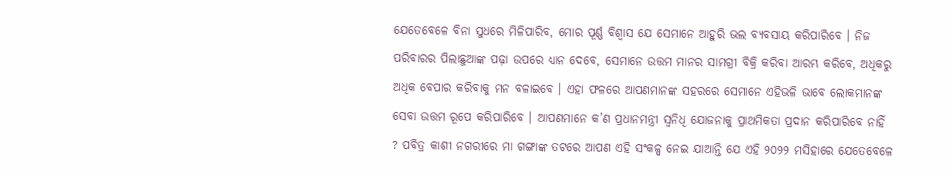ଯେତେବେଳେ ବିନା ସୁଧରେ ମିଳିପାରିବ, ମୋର ପୂର୍ଣ୍ଣ ବିଶ୍ୱାସ ଯେ ସେମାନେ ଆହୁରି ଭଲ ବ୍ୟବସାୟ କରିପାରିବେ । ନିଜ ପରିବାରର ପିଲାଛୁଆଙ୍କ ପଢ଼ା ଉପରେ ଧ୍ୟାନ ଦେବେ, ସେମାନେ ଉତ୍ତମ ମାନର ସାମଗ୍ରୀ ବିକ୍ରି କରିବା ଆରମ୍ଭ କରିବେ, ଅଧିକରୁ ଅଧିକ ବେପାର କରିବାକୁ ମନ ବଳାଇବେ । ଏହା ଫଳରେ ଆପଣମାନଙ୍କ ସହରରେ ସେମାନେ ଏହିଭଳି ଭାବେ ଲୋକମାନଙ୍କ ସେବା ଉତ୍ତମ ରୂପେ କରିପାରିବେ । ଆପଣମାନେ କ’ଣ ପ୍ରଧାନମନ୍ତ୍ରୀ ସ୍ୱନିଧି ଯୋଜନାକୁ ପ୍ରାଥମିକତା ପ୍ରଦାନ କରିପାରିବେ ନାହିଁ ? ପବିତ୍ର କାଶୀ ନଗରୀରେ ମା ଗଙ୍ଗାଙ୍କ ତଟରେ ଆପଣ ଏହି ସଂକଳ୍ପ ନେଇ ଯାଆନ୍ତି ଯେ ଏହି ୨୦୨୨ ମସିହାରେ ଯେତେବେଳେ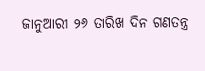ଜାନୁଆରୀ ୨୬ ତାରିଖ ଦିନ ଗଣତନ୍ତ୍ର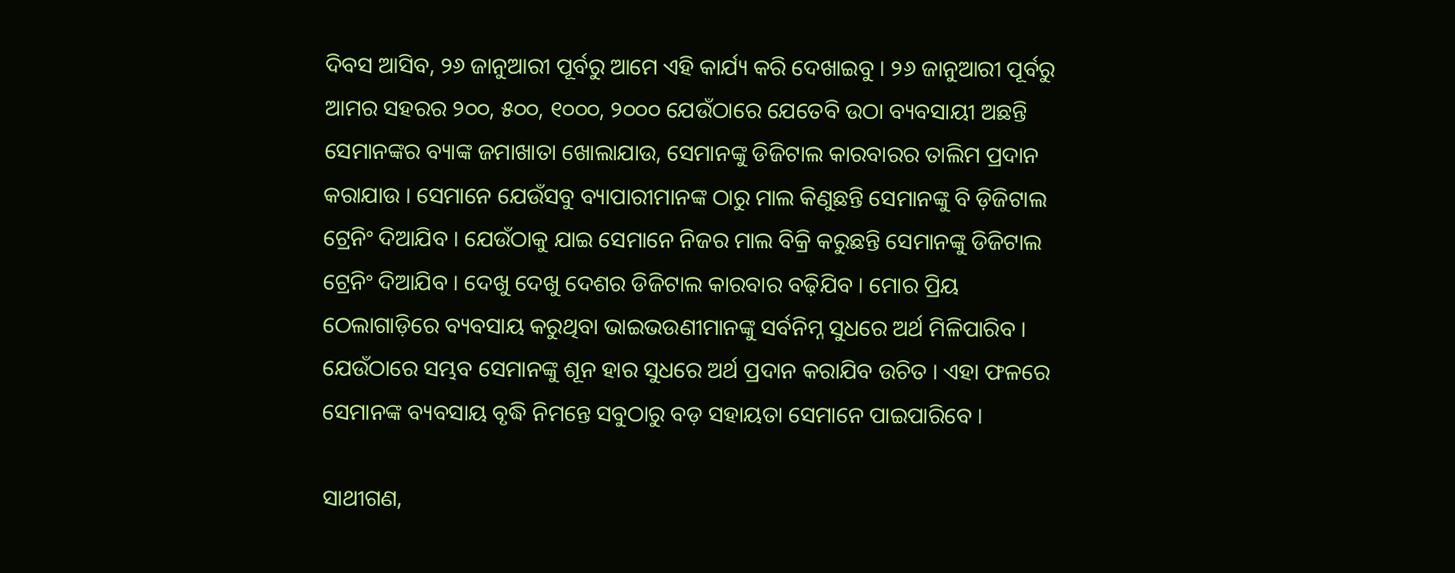ଦିବସ ଆସିବ, ୨୬ ଜାନୁଆରୀ ପୂର୍ବରୁ ଆମେ ଏହି କାର୍ଯ୍ୟ କରି ଦେଖାଇବୁ । ୨୬ ଜାନୁଆରୀ ପୂର୍ବରୁ ଆମର ସହରର ୨୦୦, ୫୦୦, ୧୦୦୦, ୨୦୦୦ ଯେଉଁଠାରେ ଯେତେବି ଉଠା ବ୍ୟବସାୟୀ ଅଛନ୍ତି ସେମାନଙ୍କର ବ୍ୟାଙ୍କ ଜମାଖାତା ଖୋଲାଯାଉ, ସେମାନଙ୍କୁ ଡିଜିଟାଲ କାରବାରର ତାଲିମ ପ୍ରଦାନ କରାଯାଉ । ସେମାନେ ଯେଉଁସବୁ ବ୍ୟାପାରୀମାନଙ୍କ ଠାରୁ ମାଲ କିଣୁଛନ୍ତି ସେମାନଙ୍କୁ ବି ଡ଼ିଜିଟାଲ ଟ୍ରେନିଂ ଦିଆଯିବ । ଯେଉଁଠାକୁ ଯାଇ ସେମାନେ ନିଜର ମାଲ ବିକ୍ରି କରୁଛନ୍ତି ସେମାନଙ୍କୁ ଡିଜିଟାଲ ଟ୍ରେନିଂ ଦିଆଯିବ । ଦେଖୁ ଦେଖୁ ଦେଶର ଡିଜିଟାଲ କାରବାର ବଢ଼ିଯିବ । ମୋର ପ୍ରିୟ ଠେଲାଗାଡ଼ିରେ ବ୍ୟବସାୟ କରୁଥିବା ଭାଇଭଉଣୀମାନଙ୍କୁ ସର୍ବନିମ୍ନ ସୁଧରେ ଅର୍ଥ ମିଳିପାରିବ । ଯେଉଁଠାରେ ସମ୍ଭବ ସେମାନଙ୍କୁ ଶୂନ ହାର ସୁଧରେ ଅର୍ଥ ପ୍ରଦାନ କରାଯିବ ଉଚିତ । ଏହା ଫଳରେ ସେମାନଙ୍କ ବ୍ୟବସାୟ ବୃଦ୍ଧି ନିମନ୍ତେ ସବୁଠାରୁ ବଡ଼ ସହାୟତା ସେମାନେ ପାଇପାରିବେ ।

ସାଥୀଗଣ,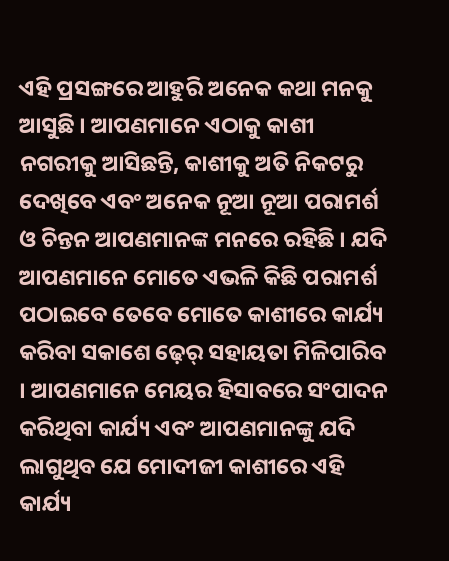ଏହି ପ୍ରସଙ୍ଗରେ ଆହୁରି ଅନେକ କଥା ମନକୁ ଆସୁଛି । ଆପଣମାନେ ଏଠାକୁ କାଶୀ ନଗରୀକୁ ଆସିଛନ୍ତି, କାଶୀକୁ ଅତି ନିକଟରୁ ଦେଖିବେ ଏବଂ ଅନେକ ନୂଆ ନୂଆ ପରାମର୍ଶ ଓ ଚିନ୍ତନ ଆପଣମାନଙ୍କ ମନରେ ରହିଛି । ଯଦି ଆପଣମାନେ ମୋତେ ଏଭଳି କିଛି ପରାମର୍ଶ ପଠାଇବେ ତେବେ ମୋତେ କାଶୀରେ କାର୍ଯ୍ୟ କରିବା ସକାଶେ ଢ଼େର୍‌ ସହାୟତା ମିଳିପାରିବ । ଆପଣମାନେ ମେୟର ହିସାବରେ ସଂପାଦନ କରିଥିବା କାର୍ଯ୍ୟ ଏବଂ ଆପଣମାନଙ୍କୁ ଯଦି ଲାଗୁଥିବ ଯେ ମୋଦୀଜୀ କାଶୀରେ ଏହି କାର୍ଯ୍ୟ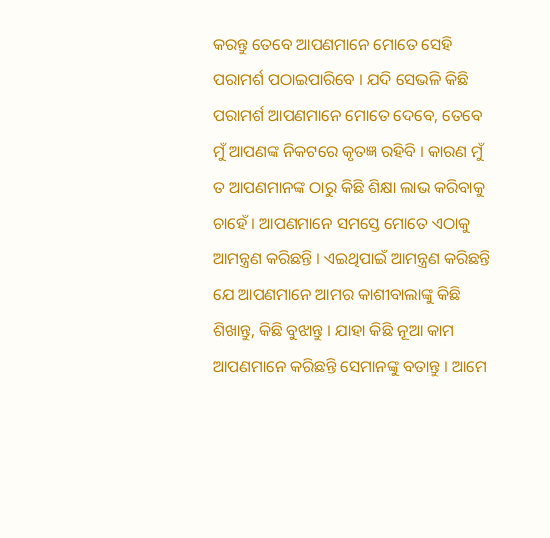କରନ୍ତୁ ତେବେ ଆପଣମାନେ ମୋତେ ସେହି ପରାମର୍ଶ ପଠାଇପାରିବେ । ଯଦି ସେଭଳି କିଛି ପରାମର୍ଶ ଆପଣମାନେ ମୋତେ ଦେବେ, ତେବେ ମୁଁ ଆପଣଙ୍କ ନିକଟରେ କୃତଜ୍ଞ ରହିବି । କାରଣ ମୁଁ ତ ଆପଣମାନଙ୍କ ଠାରୁ କିଛି ଶିକ୍ଷା ଲାଭ କରିବାକୁ ଚାହେଁ । ଆପଣମାନେ ସମସ୍ତେ ମୋତେ ଏଠାକୁ ଆମନ୍ତ୍ରଣ କରିଛନ୍ତି । ଏଇଥିପାଇଁ ଆମନ୍ତ୍ରଣ କରିଛନ୍ତି ଯେ ଆପଣମାନେ ଆମର କାଶୀବାଲାଙ୍କୁ କିଛି ଶିଖାନ୍ତୁ, କିଛି ବୁଝାନ୍ତୁ । ଯାହା କିଛି ନୂଆ କାମ ଆପଣମାନେ କରିଛନ୍ତି ସେମାନଙ୍କୁ ବତାନ୍ତୁ । ଆମେ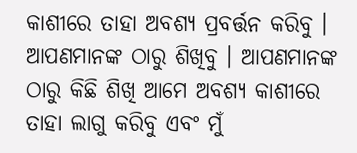କାଶୀରେ ତାହା ଅବଶ୍ୟ ପ୍ରବର୍ତ୍ତନ କରିବୁ । ଆପଣମାନଙ୍କ ଠାରୁ ଶିଖିବୁ । ଆପଣମାନଙ୍କ ଠାରୁ କିଛି ଶିଖି ଆମେ ଅବଶ୍ୟ କାଶୀରେ ତାହା ଲାଗୁ କରିବୁ ଏବଂ ମୁଁ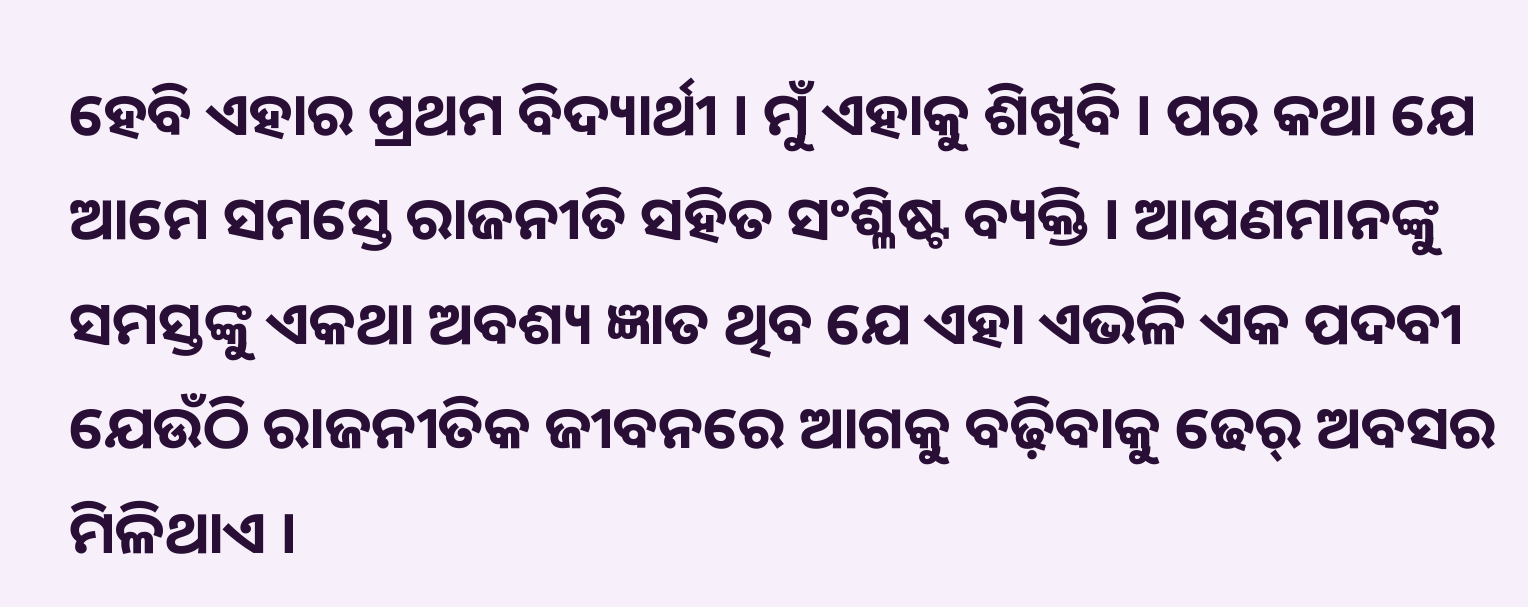ହେବି ଏହାର ପ୍ରଥମ ବିଦ୍ୟାର୍ଥୀ । ମୁଁ ଏହାକୁ ଶିଖିବି । ପର କଥା ଯେ ଆମେ ସମସ୍ତେ ରାଜନୀତି ସହିତ ସଂଶ୍ଳିଷ୍ଟ ବ୍ୟକ୍ତି । ଆପଣମାନଙ୍କୁ ସମସ୍ତଙ୍କୁ ଏକଥା ଅବଶ୍ୟ ଜ୍ଞାତ ଥିବ ଯେ ଏହା ଏଭଳି ଏକ ପଦବୀ ଯେଉଁଠି ରାଜନୀତିକ ଜୀବନରେ ଆଗକୁ ବଢ଼ିବାକୁ ଢେର୍‌ ଅବସର ମିଳିଥାଏ ।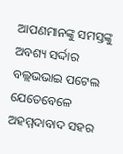ଆପଣମାନଙ୍କୁ ସମସ୍ତଙ୍କୁ ଅବଶ୍ୟ ସର୍ଦ୍ଦାର ବଲ୍ଲଭଭାଇ ପଟେଲ ଯେତେବେଳେ ଅହମ୍ମଦାବାଦ ସହର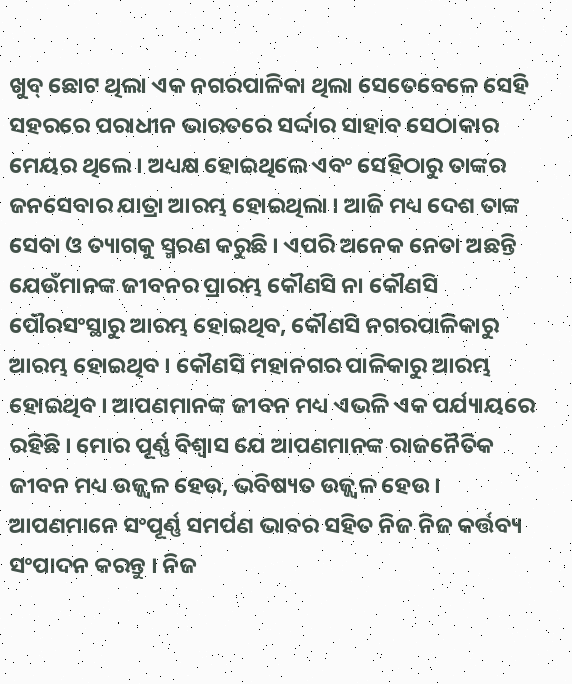ଖୁବ୍‌ ଛୋଟ ଥିଲା ଏକ ନଗରପାଳିକା ଥିଲା ସେତେବେଳେ ସେହି ସହରରେ ପରାଧୀନ ଭାରତରେ ସର୍ଦ୍ଦାର ସାହାବ ସେଠାକାର ମେୟର ଥିଲେ । ଅଧ୍ୟକ୍ଷ ହୋଇଥିଲେ ଏବଂ ସେହିଠାରୁ ତାଙ୍କର ଜନସେବାର ଯାତ୍ରା ଆରମ୍ଭ ହୋଇଥିଲା । ଆଜି ମଧ୍ୟ ଦେଶ ତାଙ୍କ ସେବା ଓ ତ୍ୟାଗକୁ ସ୍ମରଣ କରୁଛି । ଏପରି ଅନେକ ନେତା ଅଛନ୍ତି ଯେଉଁମାନଙ୍କ ଜୀବନର ପ୍ରାରମ୍ଭ କୌଣସି ନା କୌଣସି ପୌରସଂସ୍ଥାରୁ ଆରମ୍ଭ ହୋଇଥିବ, କୌଣସି ନଗରପାଳିକାରୁ ଆରମ୍ଭ ହୋଇଥିବ । କୌଣସି ମହାନଗର ପାଳିକାରୁ ଆରମ୍ଭ ହୋଇଥିବ । ଆପଣମାନଙ୍କ ଜୀବନ ମଧ୍ୟ ଏଭଳି ଏକ ପର୍ଯ୍ୟାୟରେ ରହିଛି । ମୋର ପୂର୍ଣ୍ଣ ବିଶ୍ୱାସ ଯେ ଆପଣମାନଙ୍କ ରାଜନୈତିକ ଜୀବନ ମଧ୍ୟ ଉଜ୍ଜ୍ୱଳ ହେଉ, ଭବିଷ୍ୟତ ଉଜ୍ଜ୍ୱଳ ହେଉ । ଆପଣମାନେ ସଂପୂର୍ଣ୍ଣ ସମର୍ପଣ ଭାବର ସହିତ ନିଜ ନିଜ କର୍ତ୍ତବ୍ୟ ସଂପାଦନ କରନ୍ତୁ । ନିଜ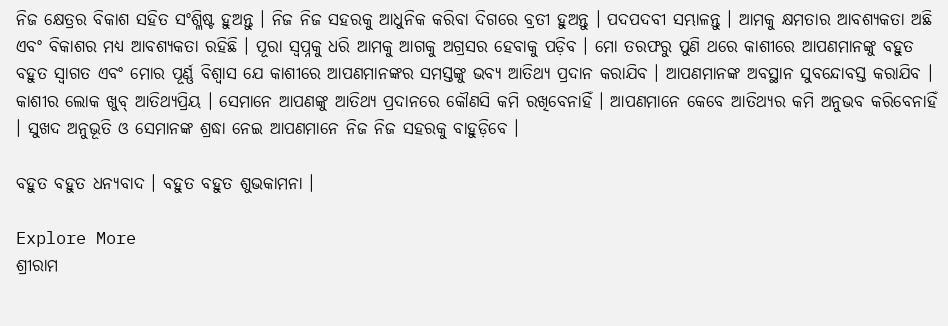ନିଜ କ୍ଷେତ୍ରର ବିକାଶ ସହିତ ସଂଶ୍ଳିଷ୍ଟ ହୁଅନ୍ତୁ । ନିଜ ନିଜ ସହରକୁ ଆଧୁନିକ କରିବା ଦିଗରେ ବ୍ରତୀ ହୁଅନ୍ତୁ । ପଦପଦବୀ ସମ୍ଭାଳନ୍ତୁ । ଆମକୁ କ୍ଷମତାର ଆବଶ୍ୟକତା ଅଛି ଏବଂ ବିକାଶର ମଧ୍ୟ ଆବଶ୍ୟକତା ରହିଛି । ପୂରା ସ୍ୱପ୍ନକୁ ଧରି ଆମକୁ ଆଗକୁ ଅଗ୍ରସର ହେବାକୁ ପଡ଼ିବ । ମୋ ତରଫରୁ ପୁଣି ଥରେ କାଶୀରେ ଆପଣମାନଙ୍କୁ ବହୁତ ବହୁତ ସ୍ୱାଗତ ଏବଂ ମୋର ପୂର୍ଣ୍ଣ ବିଶ୍ୱାସ ଯେ କାଶୀରେ ଆପଣମାନଙ୍କର ସମସ୍ତଙ୍କୁ ଭବ୍ୟ ଆତିଥ୍ୟ ପ୍ରଦାନ କରାଯିବ । ଆପଣମାନଙ୍କ ଅବସ୍ଥାନ ସୁବନ୍ଦୋବସ୍ତ କରାଯିବ । କାଶୀର ଲୋକ ଖୁବ୍‌ ଆତିଥ୍ୟପ୍ରିୟ । ସେମାନେ ଆପଣଙ୍କୁ ଆତିଥ୍ୟ ପ୍ରଦାନରେ କୌଣସି କମି ରଖିବେନାହିଁ । ଆପଣମାନେ କେବେ ଆତିଥ୍ୟର କମି ଅନୁଭବ କରିବେନାହିଁ । ସୁଖଦ ଅନୁଭୂତି ଓ ସେମାନଙ୍କ ଶ୍ରଦ୍ଧା ନେଇ ଆପଣମାନେ ନିଜ ନିଜ ସହରକୁ ବାହୁଡ଼ିବେ ।

ବହୁତ ବହୁତ ଧନ୍ୟବାଦ । ବହୁତ ବହୁତ ଶୁଭକାମନା ।

Explore More
ଶ୍ରୀରାମ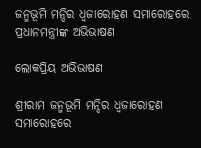ଜନ୍ମଭୂମି ମନ୍ଦିର ଧ୍ଵଜାରୋହଣ ସମାରୋହରେ ପ୍ରଧାନମନ୍ତ୍ରୀଙ୍କ ଅଭିଭାଷଣ

ଲୋକପ୍ରିୟ ଅଭିଭାଷଣ

ଶ୍ରୀରାମ ଜନ୍ମଭୂମି ମନ୍ଦିର ଧ୍ଵଜାରୋହଣ ସମାରୋହରେ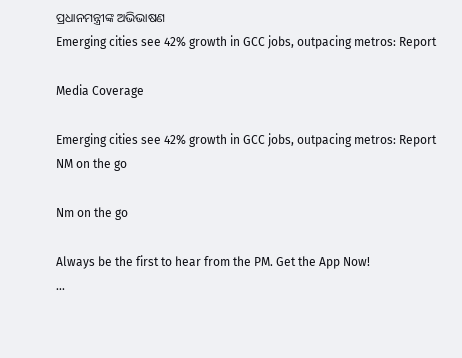ପ୍ରଧାନମନ୍ତ୍ରୀଙ୍କ ଅଭିଭାଷଣ
Emerging cities see 42% growth in GCC jobs, outpacing metros: Report

Media Coverage

Emerging cities see 42% growth in GCC jobs, outpacing metros: Report
NM on the go

Nm on the go

Always be the first to hear from the PM. Get the App Now!
...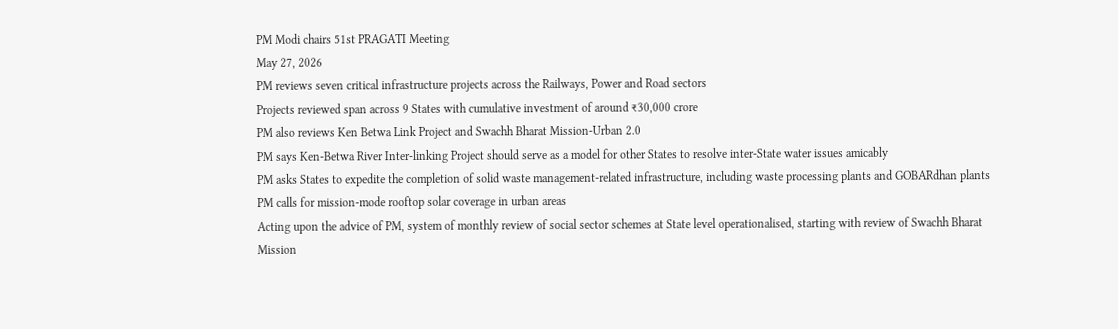PM Modi chairs 51st PRAGATI Meeting
May 27, 2026
PM reviews seven critical infrastructure projects across the Railways, Power and Road sectors
Projects reviewed span across 9 States with cumulative investment of around ₹30,000 crore
PM also reviews Ken Betwa Link Project and Swachh Bharat Mission-Urban 2.0
PM says Ken-Betwa River Inter-linking Project should serve as a model for other States to resolve inter-State water issues amicably
PM asks States to expedite the completion of solid waste management-related infrastructure, including waste processing plants and GOBARdhan plants
PM calls for mission-mode rooftop solar coverage in urban areas
Acting upon the advice of PM, system of monthly review of social sector schemes at State level operationalised, starting with review of Swachh Bharat Mission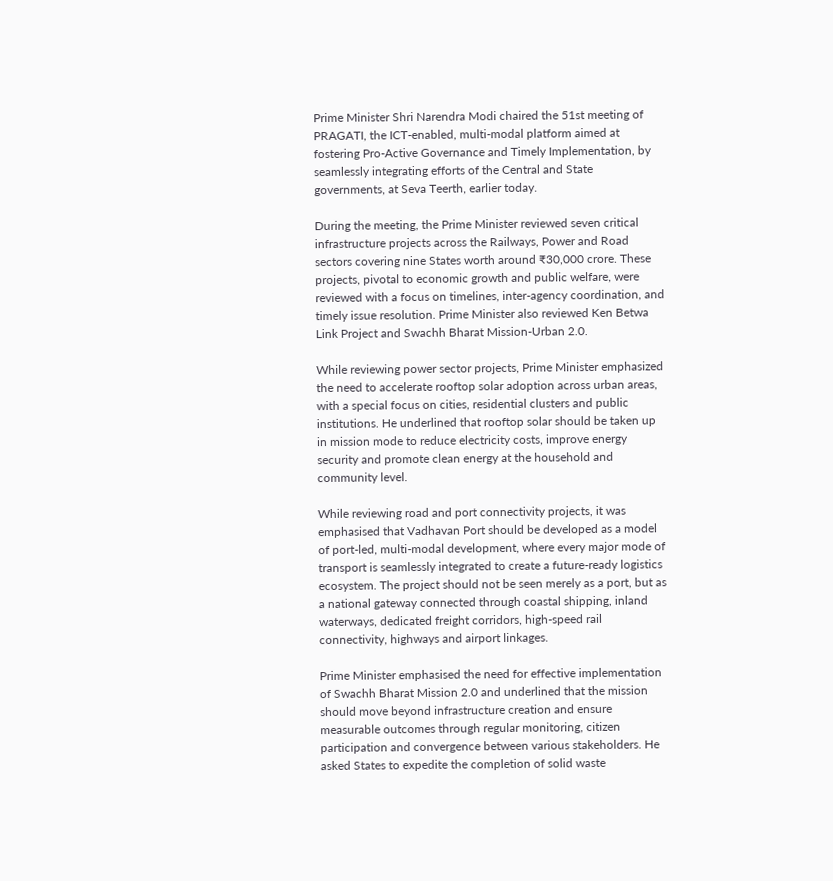Prime Minister Shri Narendra Modi chaired the 51st meeting of PRAGATI, the ICT-enabled, multi-modal platform aimed at fostering Pro-Active Governance and Timely Implementation, by seamlessly integrating efforts of the Central and State governments, at Seva Teerth, earlier today.

During the meeting, the Prime Minister reviewed seven critical infrastructure projects across the Railways, Power and Road sectors covering nine States worth around ₹30,000 crore. These projects, pivotal to economic growth and public welfare, were reviewed with a focus on timelines, inter-agency coordination, and timely issue resolution. Prime Minister also reviewed Ken Betwa Link Project and Swachh Bharat Mission-Urban 2.0.

While reviewing power sector projects, Prime Minister emphasized the need to accelerate rooftop solar adoption across urban areas, with a special focus on cities, residential clusters and public institutions. He underlined that rooftop solar should be taken up in mission mode to reduce electricity costs, improve energy security and promote clean energy at the household and community level.

While reviewing road and port connectivity projects, it was emphasised that Vadhavan Port should be developed as a model of port-led, multi-modal development, where every major mode of transport is seamlessly integrated to create a future-ready logistics ecosystem. The project should not be seen merely as a port, but as a national gateway connected through coastal shipping, inland waterways, dedicated freight corridors, high-speed rail connectivity, highways and airport linkages.

Prime Minister emphasised the need for effective implementation of Swachh Bharat Mission 2.0 and underlined that the mission should move beyond infrastructure creation and ensure measurable outcomes through regular monitoring, citizen participation and convergence between various stakeholders. He asked States to expedite the completion of solid waste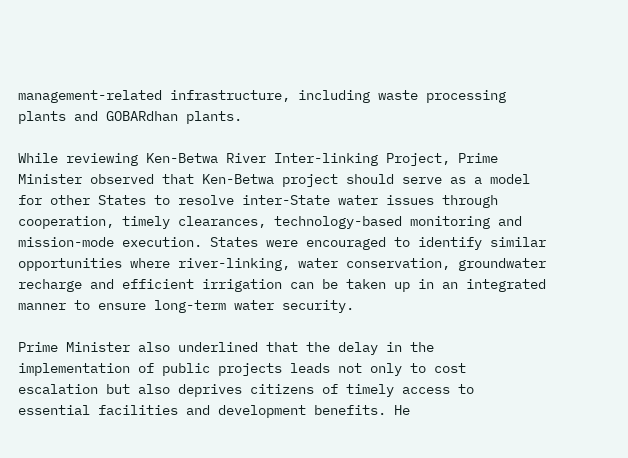management-related infrastructure, including waste processing plants and GOBARdhan plants.

While reviewing Ken-Betwa River Inter-linking Project, Prime Minister observed that Ken-Betwa project should serve as a model for other States to resolve inter-State water issues through cooperation, timely clearances, technology-based monitoring and mission-mode execution. States were encouraged to identify similar opportunities where river-linking, water conservation, groundwater recharge and efficient irrigation can be taken up in an integrated manner to ensure long-term water security.

Prime Minister also underlined that the delay in the implementation of public projects leads not only to cost escalation but also deprives citizens of timely access to essential facilities and development benefits. He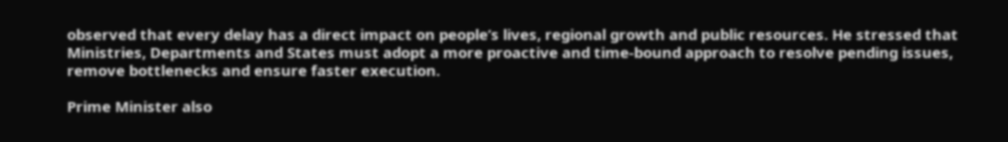observed that every delay has a direct impact on people’s lives, regional growth and public resources. He stressed that Ministries, Departments and States must adopt a more proactive and time-bound approach to resolve pending issues, remove bottlenecks and ensure faster execution.

Prime Minister also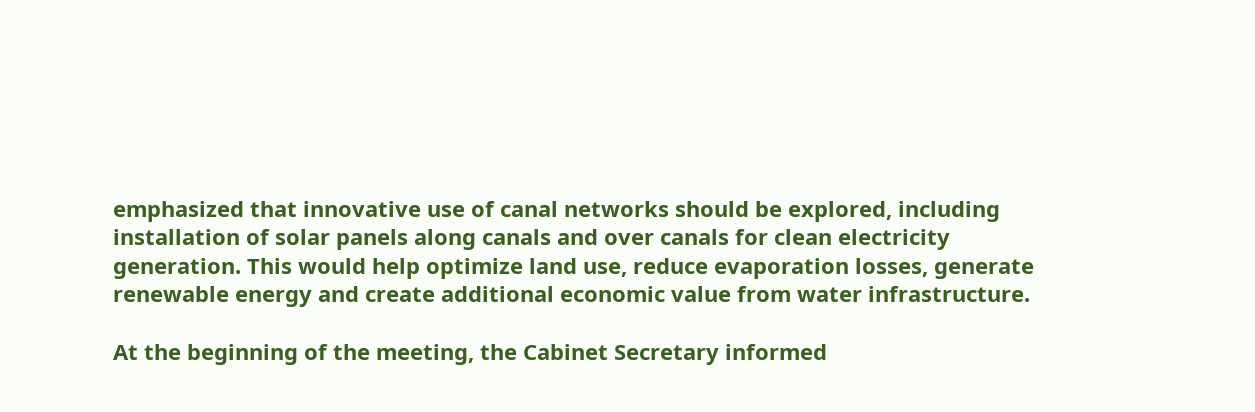emphasized that innovative use of canal networks should be explored, including installation of solar panels along canals and over canals for clean electricity generation. This would help optimize land use, reduce evaporation losses, generate renewable energy and create additional economic value from water infrastructure.

At the beginning of the meeting, the Cabinet Secretary informed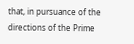that, in pursuance of the directions of the Prime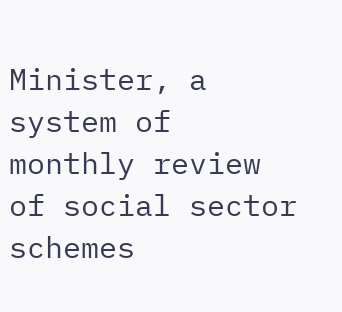Minister, a system of monthly review of social sector schemes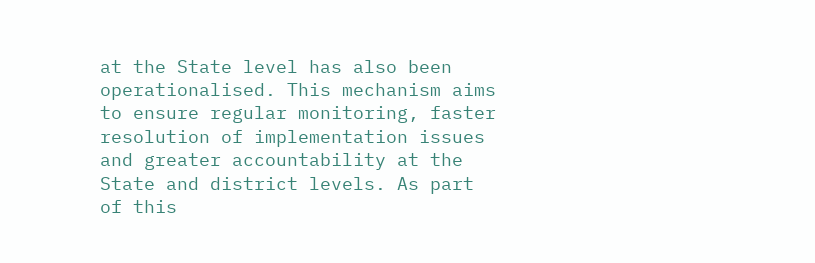at the State level has also been operationalised. This mechanism aims to ensure regular monitoring, faster resolution of implementation issues and greater accountability at the State and district levels. As part of this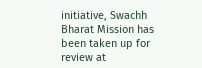initiative, Swachh Bharat Mission has been taken up for review at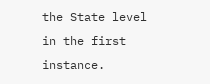the State level in the first instance.